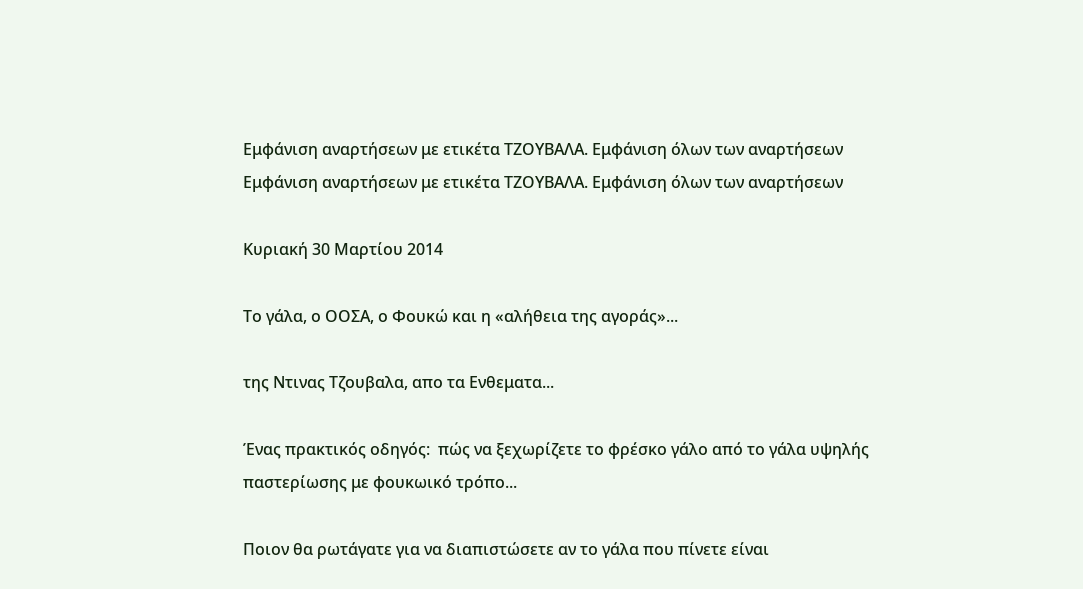Εμφάνιση αναρτήσεων με ετικέτα ΤΖΟΥΒΑΛΑ. Εμφάνιση όλων των αναρτήσεων
Εμφάνιση αναρτήσεων με ετικέτα ΤΖΟΥΒΑΛΑ. Εμφάνιση όλων των αναρτήσεων

Κυριακή 30 Μαρτίου 2014

Το γάλα, ο ΟΟΣΑ, ο Φουκώ και η «αλήθεια της αγοράς»...

της Ντινας Τζουβαλα, απο τα Ενθεματα...

Ένας πρακτικός οδηγός:  πώς να ξεχωρίζετε το φρέσκο γάλο από το γάλα υψηλής παστερίωσης με φουκωικό τρόπο...

Ποιον θα ρωτάγατε για να διαπιστώσετε αν το γάλα που πίνετε είναι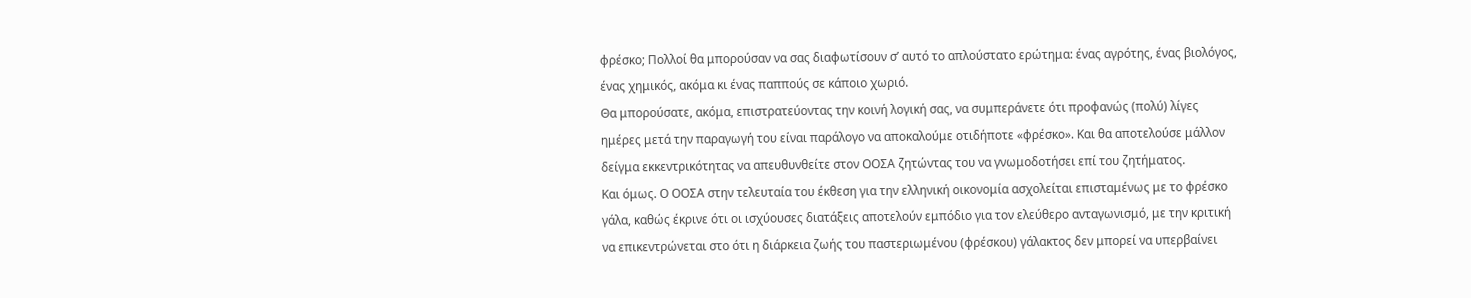φρέσκο; Πολλοί θα μπορούσαν να σας διαφωτίσουν σ’ αυτό το απλούστατο ερώτημα: ένας αγρότης, ένας βιολόγος, ένας χημικός, ακόμα κι ένας παππούς σε κάποιο χωριό.
Θα μπορούσατε, ακόμα, επιστρατεύοντας την κοινή λογική σας, να συμπεράνετε ότι προφανώς (πολύ) λίγες ημέρες μετά την παραγωγή του είναι παράλογο να αποκαλούμε οτιδήποτε «φρέσκο». Και θα αποτελούσε μάλλον δείγμα εκκεντρικότητας να απευθυνθείτε στον ΟΟΣΑ ζητώντας του να γνωμοδοτήσει επί του ζητήματος.
Και όμως. Ο ΟΟΣΑ στην τελευταία του έκθεση για την ελληνική οικονομία ασχολείται επισταμένως με το φρέσκο γάλα, καθώς έκρινε ότι οι ισχύουσες διατάξεις αποτελούν εμπόδιο για τον ελεύθερο ανταγωνισμό, με την κριτική να επικεντρώνεται στο ότι η διάρκεια ζωής του παστεριωμένου (φρέσκου) γάλακτος δεν μπορεί να υπερβαίνει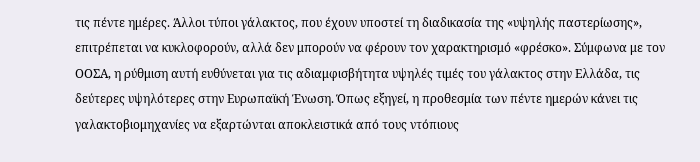τις πέντε ημέρες. Άλλοι τύποι γάλακτος, που έχουν υποστεί τη διαδικασία της «υψηλής παστερίωσης», επιτρέπεται να κυκλοφορούν, αλλά δεν μπορούν να φέρουν τον χαρακτηρισμό «φρέσκο». Σύμφωνα με τον ΟΟΣΑ, η ρύθμιση αυτή ευθύνεται για τις αδιαμφισβήτητα υψηλές τιμές του γάλακτος στην Ελλάδα, τις δεύτερες υψηλότερες στην Ευρωπαϊκή Ένωση. Όπως εξηγεί, η προθεσμία των πέντε ημερών κάνει τις γαλακτοβιομηχανίες να εξαρτώνται αποκλειστικά από τους ντόπιους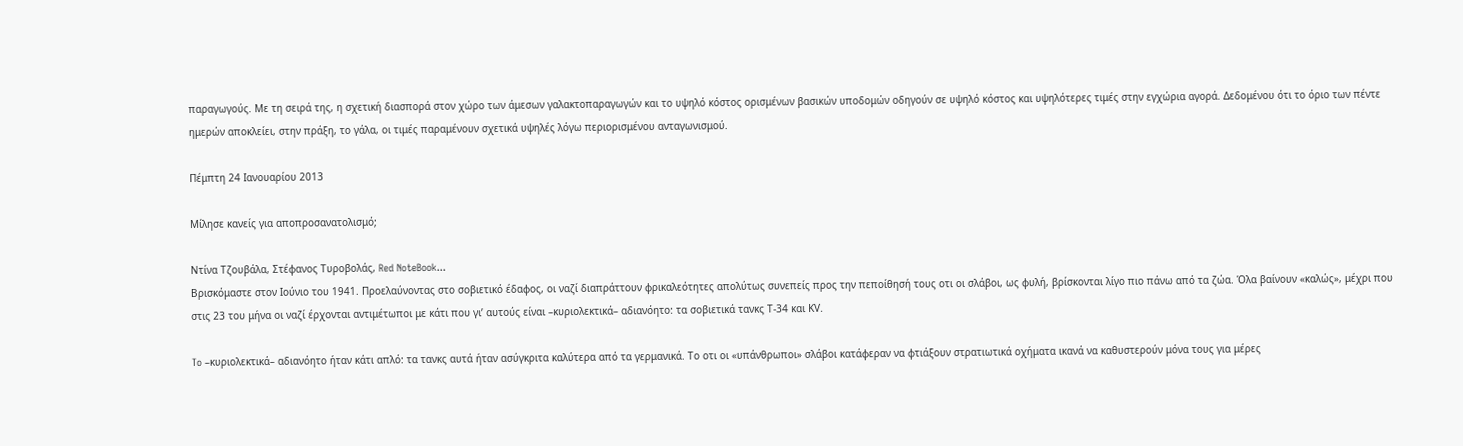παραγωγούς. Με τη σειρά της, η σχετική διασπορά στον χώρο των άμεσων γαλακτοπαραγωγών και το υψηλό κόστος ορισμένων βασικών υποδομών οδηγούν σε υψηλό κόστος και υψηλότερες τιμές στην εγχώρια αγορά. Δεδομένου ότι το όριο των πέντε ημερών αποκλείει, στην πράξη, το γάλα, οι τιμές παραμένουν σχετικά υψηλές λόγω περιορισμένου ανταγωνισμού.

Πέμπτη 24 Ιανουαρίου 2013

Μίλησε κανείς για αποπροσανατολισμό;

Ντίνα Τζουβάλα, Στέφανος Τυροβολάς, Red NoteBook...
Βρισκόμαστε στον Ιούνιο του 1941. Προελαύνοντας στο σοβιετικό έδαφος, οι ναζί διαπράττουν φρικαλεότητες απολύτως συνεπείς προς την πεποίθησή τους οτι οι σλάβοι, ως φυλή, βρίσκονται λίγο πιο πάνω από τα ζώα. Όλα βαίνουν «καλώς», μέχρι που στις 23 του μήνα οι ναζί έρχονται αντιμέτωποι με κάτι που γι’ αυτούς είναι –κυριολεκτικά– αδιανόητο: τα σοβιετικά τανκς Τ-34 και ΚV.

To –κυριολεκτικά– αδιανόητο ήταν κάτι απλό: τα τανκς αυτά ήταν ασύγκριτα καλύτερα από τα γερμανικά. Το οτι οι «υπάνθρωποι» σλάβοι κατάφεραν να φτιάξουν στρατιωτικά οχήματα ικανά να καθυστερούν μόνα τους για μέρες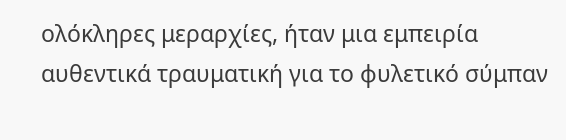ολόκληρες μεραρχίες, ήταν μια εμπειρία αυθεντικά τραυματική για το φυλετικό σύμπαν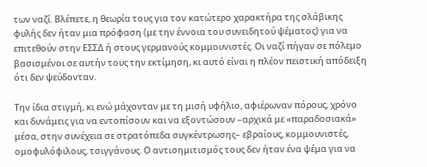των ναζί. Βλέπετε, η θεωρία τους για τον κατώτερο χαρακτήρα της σλάβικης φυλής δεν ήταν μια πρόφαση (με την έννοια του συνειδητού ψέματος) για να επιτεθούν στην ΕΣΣΔ ή στους γερμανούς κομμουνιστές. Οι ναζί πήγαν σε πόλεμο βασισμένοι σε αυτήν τους την εκτίμηση, κι αυτό είναι η πλέον πειστική απόδειξη ότι δεν ψεύδονταν.

Την ίδια στιγμή, κι ενώ μάχονταν με τη μισή υφήλιο, αφιέρωναν πόρους, χρόνο και δυνάμεις για να εντοπίσουν και να εξοντώσουν –αρχικά με «παραδοσιακά» μέσα, στην συνέχεια σε στρατόπεδα συγκέντρωσης– εβραίους, κομμουνιστές, ομοφυλόφιλους, τσιγγάνους. Ο αντισημιτισμός τους δεν ήταν ένα ψέμα για να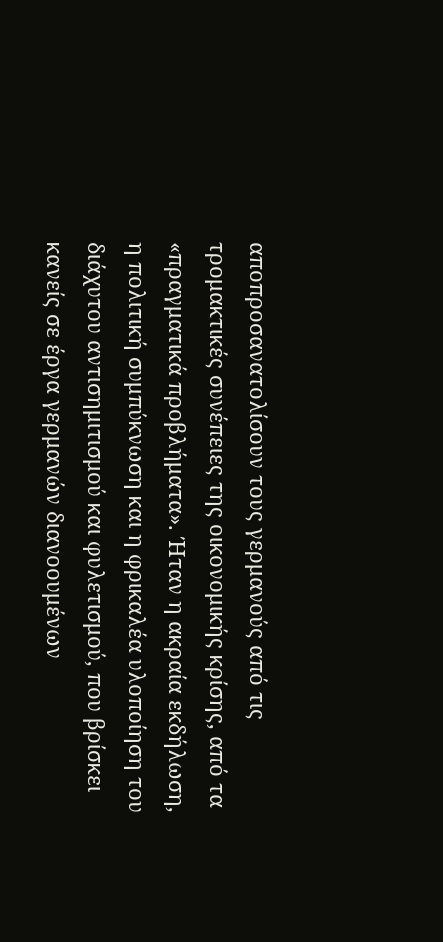αποπροσανατολίσουν τους γερμανούς από τις τρομακτικές συνέπειες της οικονομικής κρίσης, από τα «πραγματικά προβλήματα». Ήταν η ακραία εκδήλωση, η πολιτική συμπύκνωση και η φρικαλέα υλοποίηση του διάχυτου αντισημιτισμού και φυλετισμού, που βρίσκει κανείς σε έργα γερμανών διανοουμένων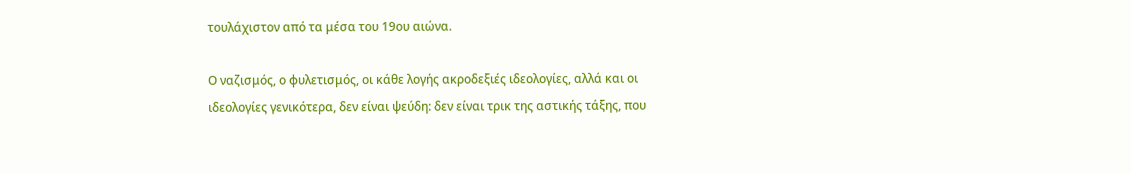τουλάχιστον από τα μέσα του 19ου αιώνα.

Ο ναζισμός, ο φυλετισμός, οι κάθε λογής ακροδεξιές ιδεολογίες, αλλά και οι ιδεολογίες γενικότερα, δεν είναι ψεύδη: δεν είναι τρικ της αστικής τάξης, που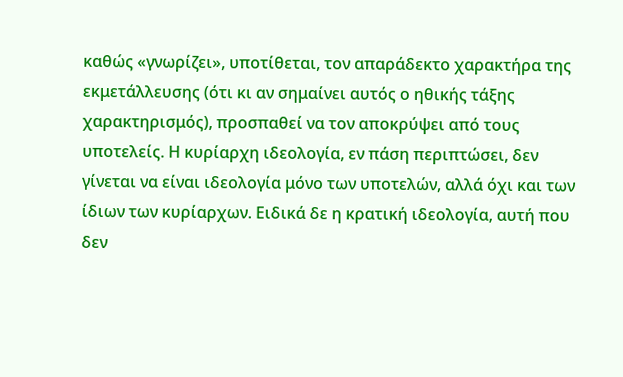καθώς «γνωρίζει», υποτίθεται, τον απαράδεκτο χαρακτήρα της εκμετάλλευσης (ότι κι αν σημαίνει αυτός ο ηθικής τάξης χαρακτηρισμός), προσπαθεί να τον αποκρύψει από τους υποτελείς. Η κυρίαρχη ιδεολογία, εν πάση περιπτώσει, δεν γίνεται να είναι ιδεολογία μόνο των υποτελών, αλλά όχι και των ίδιων των κυρίαρχων. Ειδικά δε η κρατική ιδεολογία, αυτή που δεν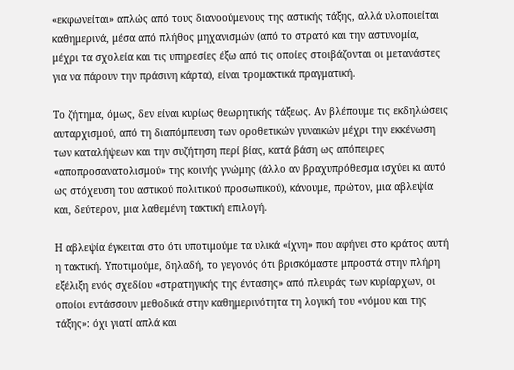«εκφωνείται» απλώς από τους διανοούμενους της αστικής τάξης, αλλά υλοποιείται καθημερινά, μέσα από πλήθος μηχανισμών (από το στρατό και την αστυνομία, μέχρι τα σχολεία και τις υπηρεσίες έξω από τις οποίες στοιβάζονται οι μετανάστες για να πάρουν την πράσινη κάρτα), είναι τρομακτικά πραγματική.

Το ζήτημα, όμως, δεν είναι κυρίως θεωρητικής τάξεως. Αν βλέπουμε τις εκδηλώσεις αυταρχισμού, από τη διαπόμπευση των οροθετικών γυναικών μέχρι την εκκένωση των καταλήψεων και την συζήτηση περί βίας, κατά βάση ως απόπειρες «αποπροσανατολισμού» της κοινής γνώμης (άλλο αν βραχυπρόθεσμα ισχύει κι αυτό ως στόχευση του αστικού πολιτικού προσωπικού), κάνουμε, πρώτον, μια αβλεψία και, δεύτερον, μια λαθεμένη τακτική επιλογή.

Η αβλεψία έγκειται στο ότι υποτιμούμε τα υλικά «ίχνη» που αφήνει στο κράτος αυτή η τακτική. Υποτιμούμε, δηλαδή, το γεγονός ότι βρισκόμαστε μπροστά στην πλήρη εξέλιξη ενός σχεδίου «στρατηγικής της έντασης» από πλευράς των κυρίαρχων, οι οποίοι εντάσσουν μεθοδικά στην καθημερινότητα τη λογική του «νόμου και της τάξης»: όχι γιατί απλά και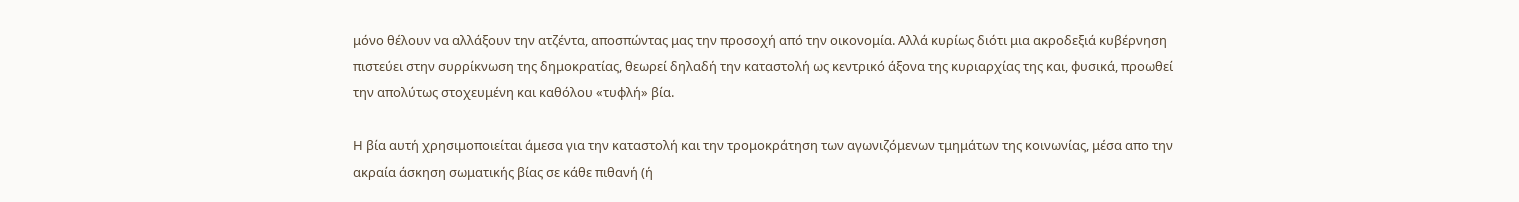μόνο θέλουν να αλλάξουν την ατζέντα, αποσπώντας μας την προσοχή από την οικονομία. Αλλά κυρίως διότι μια ακροδεξιά κυβέρνηση πιστεύει στην συρρίκνωση της δημοκρατίας, θεωρεί δηλαδή την καταστολή ως κεντρικό άξονα της κυριαρχίας της και, φυσικά, προωθεί την απολύτως στοχευμένη και καθόλου «τυφλή» βία.

Η βία αυτή χρησιμοποιείται άμεσα για την καταστολή και την τρομοκράτηση των αγωνιζόμενων τμημάτων της κοινωνίας, μέσα απο την ακραία άσκηση σωματικής βίας σε κάθε πιθανή (ή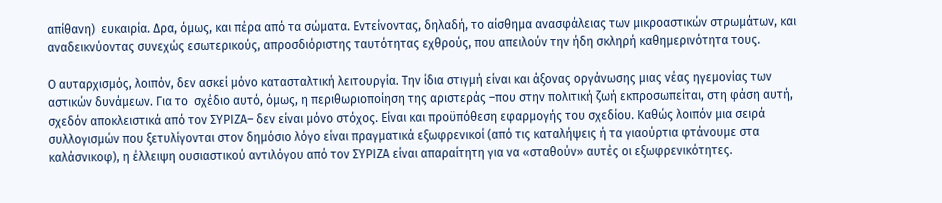απίθανη)  ευκαιρία. Δρα, όμως, και πέρα από τα σώματα. Εντείνοντας, δηλαδή, το αίσθημα ανασφάλειας των μικροαστικών στρωμάτων, και αναδεικνύοντας συνεχώς εσωτερικούς, απροσδιόριστης ταυτότητας εχθρούς, που απειλούν την ήδη σκληρή καθημερινότητα τους.

Ο αυταρχισμός, λοιπόν, δεν ασκεί μόνο κατασταλτική λειτουργία. Την ίδια στιγμή είναι και άξονας οργάνωσης μιας νέας ηγεμονίας των αστικών δυνάμεων. Για το  σχέδιο αυτό, όμως, η περιθωριοποίηση της αριστεράς –που στην πολιτική ζωή εκπροσωπείται, στη φάση αυτή, σχεδόν αποκλειστικά από τον ΣΥΡΙΖΑ– δεν είναι μόνο στόχος. Είναι και προϋπόθεση εφαρμογής του σχεδίου. Καθώς λοιπόν μια σειρά συλλογισμών που ξετυλίγονται στον δημόσιο λόγο είναι πραγματικά εξωφρενικοί (από τις καταλήψεις ή τα γιαούρτια φτάνουμε στα καλάσνικοφ), η έλλειψη ουσιαστικού αντιλόγου από τον ΣΥΡΙΖΑ είναι απαραίτητη για να «σταθούν» αυτές οι εξωφρενικότητες.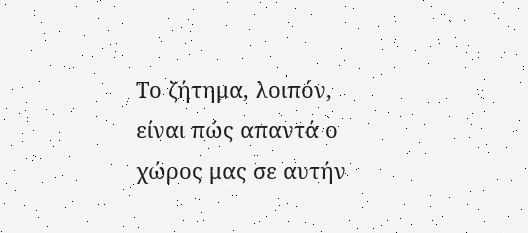Το ζήτημα, λοιπόν, είναι πώς απαντά ο χώρος μας σε αυτήν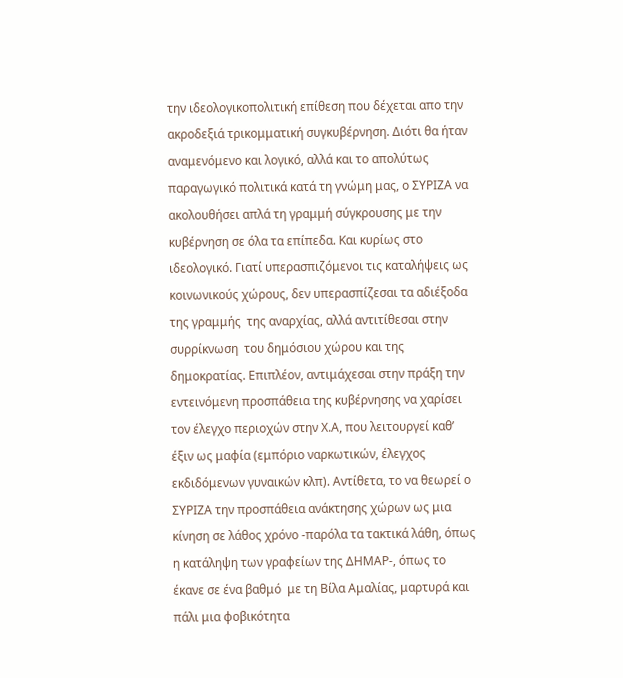την ιδεολογικοπολιτική επίθεση που δέχεται απο την ακροδεξιά τρικομματική συγκυβέρνηση. Διότι θα ήταν αναμενόμενο και λογικό, αλλά και το απολύτως παραγωγικό πολιτικά κατά τη γνώμη μας, ο ΣΥΡΙΖΑ να ακολουθήσει απλά τη γραμμή σύγκρουσης με την κυβέρνηση σε όλα τα επίπεδα. Και κυρίως στο ιδεολογικό. Γιατί υπερασπιζόμενοι τις καταλήψεις ως κοινωνικούς χώρους, δεν υπερασπίζεσαι τα αδιέξοδα της γραμμής  της αναρχίας, αλλά αντιτίθεσαι στην συρρίκνωση  του δημόσιου χώρου και της δημοκρατίας. Επιπλέον, αντιμάχεσαι στην πράξη την εντεινόμενη προσπάθεια της κυβέρνησης να χαρίσει τον έλεγχο περιοχών στην Χ.Α, που λειτουργεί καθ’ έξιν ως μαφία (εμπόριο ναρκωτικών, έλεγχος εκδιδόμενων γυναικών κλπ). Αντίθετα, το να θεωρεί ο ΣΥΡΙΖΑ την προσπάθεια ανάκτησης χώρων ως μια κίνηση σε λάθος χρόνο -παρόλα τα τακτικά λάθη, όπως η κατάληψη των γραφείων της ΔΗΜΑΡ-, όπως το έκανε σε ένα βαθμό  με τη Βίλα Αμαλίας, μαρτυρά και πάλι μια φοβικότητα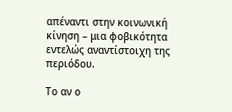απέναντι στην κοινωνική κίνηση – μια φοβικότητα εντελώς αναντίστοιχη της περιόδου.

Το αν ο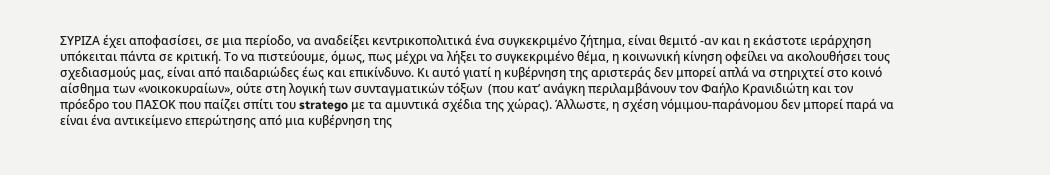ΣΥΡΙΖΑ έχει αποφασίσει, σε μια περίοδο, να αναδείξει κεντρικοπολιτικά ένα συγκεκριμένο ζήτημα, είναι θεμιτό -αν και η εκάστοτε ιεράρχηση υπόκειται πάντα σε κριτική. Το να πιστεύουμε, όμως, πως μέχρι να λήξει το συγκεκριμένο θέμα, η κοινωνική κίνηση οφείλει να ακολουθήσει τους σχεδιασμούς μας, είναι από παιδαριώδες έως και επικίνδυνο. Κι αυτό γιατί η κυβέρνηση της αριστεράς δεν μπορεί απλά να στηριχτεί στο κοινό αίσθημα των «νοικοκυραίων», ούτε στη λογική των συνταγματικών τόξων  (που κατ’ ανάγκη περιλαμβάνουν τον Φαήλο Κρανιδιώτη και τον πρόεδρο του ΠΑΣΟΚ που παίζει σπίτι του stratego με τα αμυντικά σχέδια της χώρας). Άλλωστε, η σχέση νόμιμου-παράνομου δεν μπορεί παρά να είναι ένα αντικείμενο επερώτησης από μια κυβέρνηση της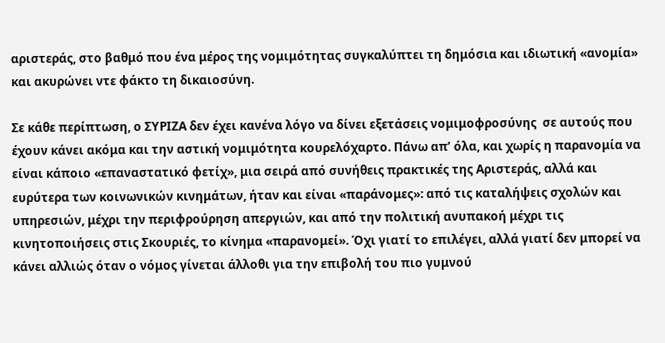αριστεράς, στο βαθμό που ένα μέρος της νομιμότητας συγκαλύπτει τη δημόσια και ιδιωτική «ανομία» και ακυρώνει ντε φάκτο τη δικαιοσύνη.

Σε κάθε περίπτωση, ο ΣΥΡΙΖΑ δεν έχει κανένα λόγο να δίνει εξετάσεις νομιμοφροσύνης  σε αυτούς που έχουν κάνει ακόμα και την αστική νομιμότητα κουρελόχαρτο. Πάνω απ’ όλα, και χωρίς η παρανομία να είναι κάποιο «επαναστατικό φετίχ», μια σειρά από συνήθεις πρακτικές της Αριστεράς, αλλά και ευρύτερα των κοινωνικών κινημάτων, ήταν και είναι «παράνομες»: από τις καταλήψεις σχολών και υπηρεσιών, μέχρι την περιφρούρηση απεργιών, και από την πολιτική ανυπακοή μέχρι τις κινητοποιήσεις στις Σκουριές, το κίνημα «παρανομεί». Όχι γιατί το επιλέγει, αλλά γιατί δεν μπορεί να κάνει αλλιώς όταν ο νόμος γίνεται άλλοθι για την επιβολή του πιο γυμνού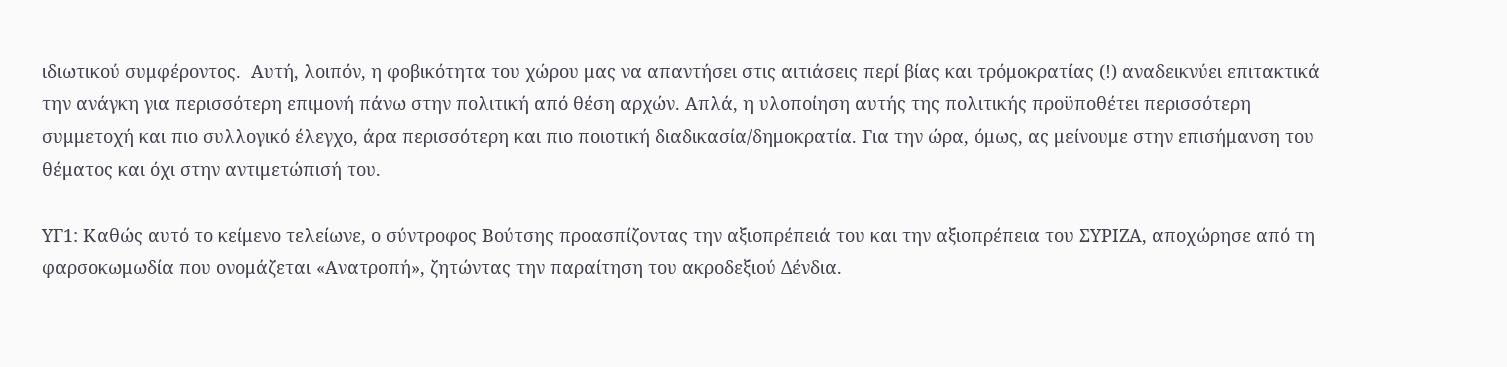ιδιωτικού συμφέροντος.  Αυτή, λοιπόν, η φοβικότητα του χώρου μας να απαντήσει στις αιτιάσεις περί βίας και τρόμοκρατίας (!) αναδεικνύει επιτακτικά την ανάγκη για περισσότερη επιμονή πάνω στην πολιτική από θέση αρχών. Απλά, η υλοποίηση αυτής της πολιτικής προϋποθέτει περισσότερη συμμετοχή και πιο συλλογικό έλεγχο, άρα περισσότερη και πιο ποιοτική διαδικασία/δημοκρατία. Για την ώρα, όμως, ας μείνουμε στην επισήμανση του θέματος και όχι στην αντιμετώπισή του.

ΥΓ1: Καθώς αυτό το κείμενο τελείωνε, ο σύντροφος Βούτσης προασπίζοντας την αξιοπρέπειά του και την αξιοπρέπεια του ΣΥΡΙΖΑ, αποχώρησε από τη φαρσοκωμωδία που ονομάζεται «Ανατροπή», ζητώντας την παραίτηση του ακροδεξιού Δένδια.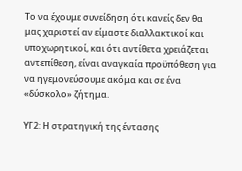Το να έχουμε συνείδηση ότι κανείς δεν θα μας χαριστεί αν είμαστε διαλλακτικοί και υποχωρητικοί, και ότι αντίθετα χρειάζεται αντεπίθεση, είναι αναγκαία προϋπόθεση για να ηγεμονεύσουμε ακόμα και σε ένα «δύσκολο» ζήτημα.

ΥΓ2: Η στρατηγική της έντασης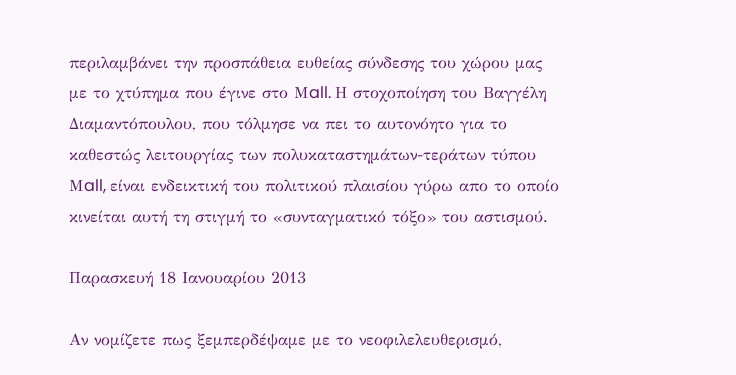περιλαμβάνει την προσπάθεια ευθείας σύνδεσης του χώρου μας με το χτύπημα που έγινε στο Μall. Η στοχοποίηση του Βαγγέλη Διαμαντόπουλου, που τόλμησε να πει το αυτονόητο για το καθεστώς λειτουργίας των πολυκαταστημάτων-τεράτων τύπου Μall, είναι ενδεικτική του πολιτικού πλαισίου γύρω απο το οποίο κινείται αυτή τη στιγμή το «συνταγματικό τόξο» του αστισμού.

Παρασκευή 18 Ιανουαρίου 2013

Αν νομίζετε πως ξεμπερδέψαμε με το νεοφιλελευθερισμό,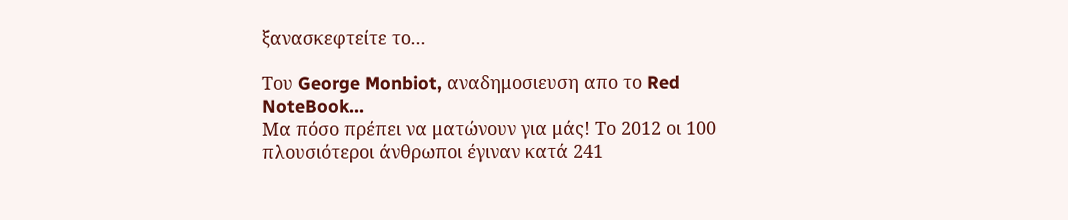ξανασκεφτείτε το...

Του George Monbiot, αναδημοσιευση απο το Red NoteBook...
Μα πόσο πρέπει να ματώνουν για μάς! Το 2012 οι 100 πλουσιότεροι άνθρωποι έγιναν κατά 241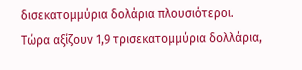δισεκατομμύρια δολάρια πλουσιότεροι.
Τώρα αξίζουν 1,9 τρισεκατομμύρια δολλάρια,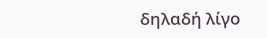δηλαδή λίγο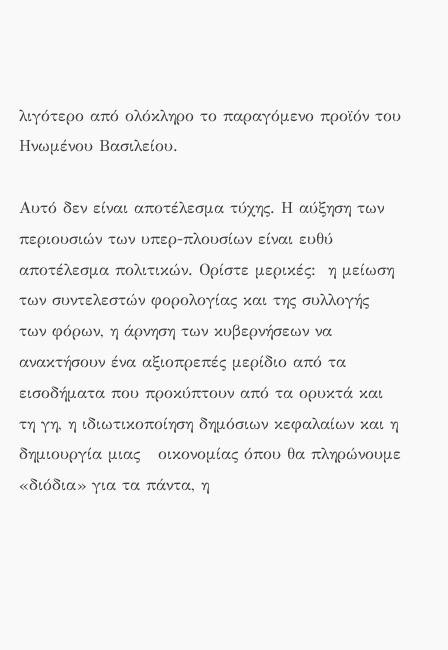λιγότερο από ολόκληρο το παραγόμενο προϊόν του Ηνωμένου Βασιλείου.

Αυτό δεν είναι αποτέλεσμα τύχης. Η αύξηση των περιουσιών των υπερ-πλουσίων είναι ευθύ αποτέλεσμα πολιτικών. Ορίστε μερικές:  η μείωση των συντελεστών φορολογίας και της συλλογής των φόρων, η άρνηση των κυβερνήσεων να ανακτήσουν ένα αξιοπρεπές μερίδιο από τα εισοδήματα που προκύπτουν από τα ορυκτά και τη γη, η ιδιωτικοποίηση δημόσιων κεφαλαίων και η δημιουργία μιας   οικονομίας όπου θα πληρώνουμε «διόδια» για τα πάντα, η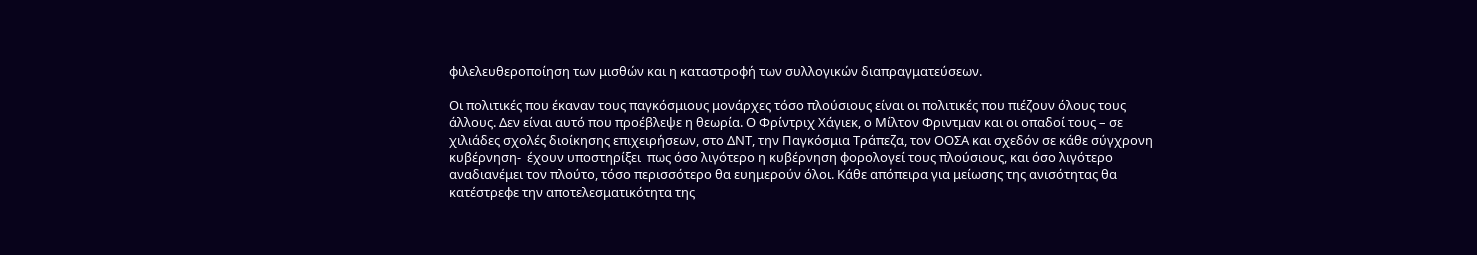φιλελευθεροποίηση των μισθών και η καταστροφή των συλλογικών διαπραγματεύσεων.

Οι πολιτικές που έκαναν τους παγκόσμιους μονάρχες τόσο πλούσιους είναι οι πολιτικές που πιέζουν όλους τους άλλους. Δεν είναι αυτό που προέβλεψε η θεωρία. Ο Φρίντριχ Χάγιεκ, ο Μίλτον Φριντμαν και οι οπαδοί τους – σε χιλιάδες σχολές διοίκησης επιχειρήσεων, στο ΔΝΤ, την Παγκόσμια Τράπεζα, τον ΟΟΣΑ και σχεδόν σε κάθε σύγχρονη κυβέρνηση-  έχουν υποστηρίξει  πως όσο λιγότερο η κυβέρνηση φορολογεί τους πλούσιους, και όσο λιγότερο αναδιανέμει τον πλούτο, τόσο περισσότερο θα ευημερούν όλοι. Κάθε απόπειρα για μείωσης της ανισότητας θα κατέστρεφε την αποτελεσματικότητα της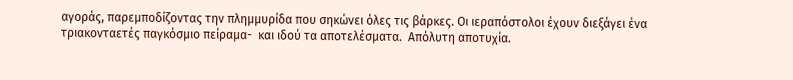αγοράς, παρεμποδίζοντας την πλημμυρίδα που σηκώνει όλες τις βάρκες. Οι ιεραπόστολοι έχουν διεξάγει ένα τριακονταετές παγκόσμιο πείραμα-  και ιδού τα αποτελέσματα.  Απόλυτη αποτυχία.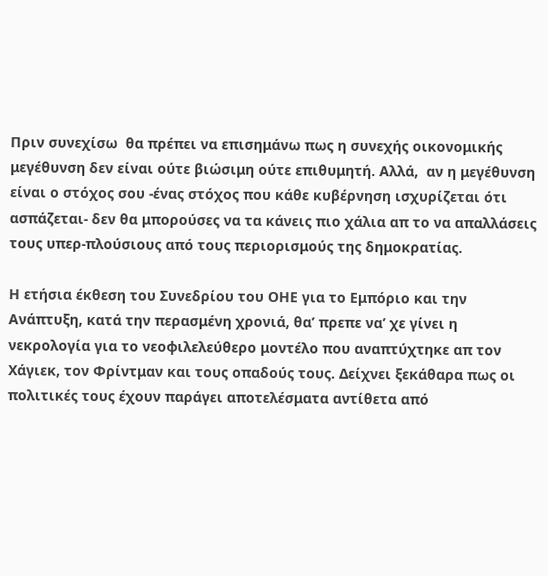Πριν συνεχίσω  θα πρέπει να επισημάνω πως η συνεχής οικονομικής μεγέθυνση δεν είναι ούτε βιώσιμη ούτε επιθυμητή. Αλλά,  αν η μεγέθυνση είναι ο στόχος σου -ένας στόχος που κάθε κυβέρνηση ισχυρίζεται ότι ασπάζεται- δεν θα μπορούσες να τα κάνεις πιο χάλια απ το να απαλλάσεις τους υπερ-πλούσιους από τους περιορισμούς της δημοκρατίας.

Η ετήσια έκθεση του Συνεδρίου του ΟΗΕ για το Εμπόριο και την Ανάπτυξη, κατά την περασμένη χρονιά, θα’ πρεπε να’ χε γίνει η νεκρολογία για το νεοφιλελεύθερο μοντέλο που αναπτύχτηκε απ τον Χάγιεκ, τον Φρίντμαν και τους οπαδούς τους. Δείχνει ξεκάθαρα πως οι πολιτικές τους έχουν παράγει αποτελέσματα αντίθετα από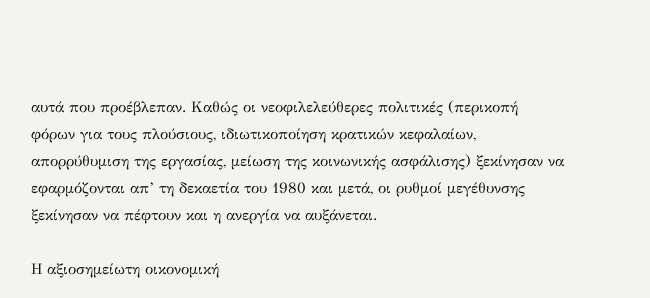αυτά που προέβλεπαν. Καθώς οι νεοφιλελεύθερες πολιτικές (περικοπή φόρων για τους πλούσιους, ιδιωτικοποίηση κρατικών κεφαλαίων, απορρύθυμιση της εργασίας, μείωση της κοινωνικής ασφάλισης) ξεκίνησαν να εφαρμόζονται απ’ τη δεκαετία του 1980 και μετά, οι ρυθμοί μεγέθυνσης ξεκίνησαν να πέφτουν και η ανεργία να αυξάνεται.

Η αξιοσημείωτη οικονομική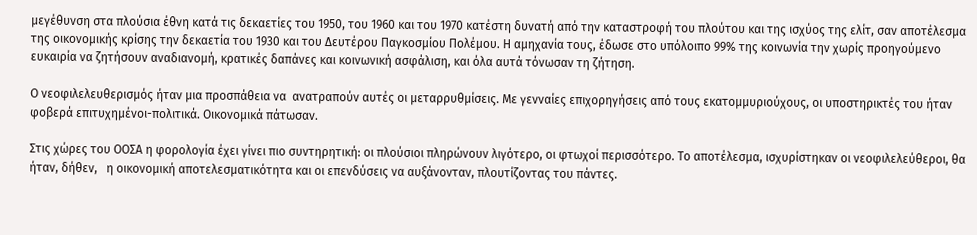μεγέθυνση στα πλούσια έθνη κατά τις δεκαετίες του 1950, του 1960 και του 1970 κατέστη δυνατή από την καταστροφή του πλούτου και της ισχύος της ελίτ, σαν αποτέλεσμα της οικονομικής κρίσης την δεκαετία του 1930 και του Δευτέρου Παγκοσμίου Πολέμου. Η αμηχανία τους, έδωσε στο υπόλοιπο 99% της κοινωνία την χωρίς προηγούμενο ευκαιρία να ζητήσουν αναδιανομή, κρατικές δαπάνες και κοινωνική ασφάλιση, και όλα αυτά τόνωσαν τη ζήτηση.

Ο νεοφιλελευθερισμός ήταν μια προσπάθεια να  ανατραπούν αυτές οι μεταρρυθμίσεις. Με γενναίες επιχορηγήσεις από τους εκατομμυριούχους, οι υποστηρικτές του ήταν φοβερά επιτυχημένοι-πολιτικά. Οικονομικά πάτωσαν.

Στις χώρες του ΟΟΣΑ η φορολογία έχει γίνει πιο συντηρητική: οι πλούσιοι πληρώνουν λιγότερο, οι φτωχοί περισσότερο. Το αποτέλεσμα, ισχυρίστηκαν οι νεοφιλελεύθεροι, θα ήταν, δήθεν,   η οικονομική αποτελεσματικότητα και οι επενδύσεις να αυξάνονταν, πλουτίζοντας του πάντες.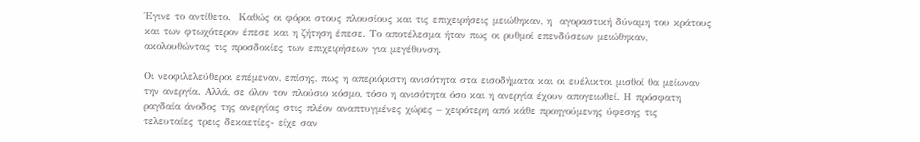Έγινε το αντίθετο.  Καθώς οι φόροι στους πλουσίους και τις επιχειρήσεις μειώθηκαν, η  αγοραστική δύναμη του κράτους και των φτωχότερον έπεσε και η ζήτηση έπεσε. Το αποτέλεσμα ήταν πως οι ρυθμοί επενδύσεων μειώθηκαν, ακολουθώντας τις προσδοκίες των επιχειρήσεων για μεγέθυνση.

Οι νεοφιλελεύθεροι επέμεναν, επίσης, πως η απεριόριστη ανισότητα στα εισοδήματα και οι ευέλικτοι μισθοί θα μείωναν την ανεργία. Αλλά, σε όλον τον πλούσιο κόσμο, τόσο η ανισότητα όσο και η ανεργία έχουν απογειωθεί. Η πρόσφατη ραγδαία άνοδος της ανεργίας στις πλέον αναπτυγμένες χώρες – χειρότερη από κάθε προηγούμενης ύφεσης τις τελευταίες τρεις δεκαετίες- είχε σαν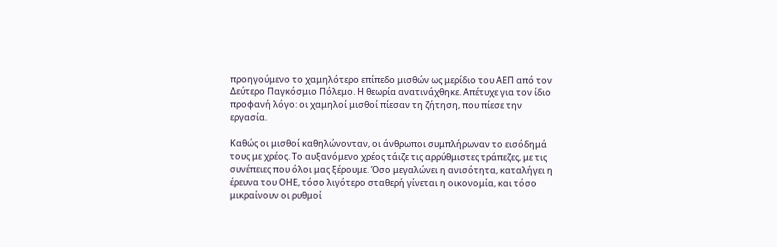προηγούμενο το χαμηλότερο επίπεδο μισθών ως μερίδιο του ΑΕΠ από τον Δεύτερο Παγκόσμιο Πόλεμο. Η θεωρία ανατινάχθηκε. Απέτυχε για τον ίδιο προφανή λόγο: οι χαμηλοί μισθοί πίεσαν τη ζήτηση, που πίεσε την εργασία.

Καθώς οι μισθοί καθηλώνονταν, οι άνθρωποι συμπλήρωναν το εισόδημά τους με χρέος. Το αυξανόμενο χρέος τάιζε τις αρρύθμιστες τράπεζες, με τις συνέπειες που όλοι μας ξέρουμε. Όσο μεγαλώνει η ανισότητα, καταλήγει η έρευνα του ΟΗΕ, τόσο λιγότερο σταθερή γίνεται η οικονομία, και τόσο μικραίνουν οι ρυθμοί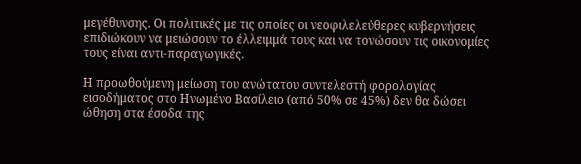μεγέθυνσης. Οι πολιτικές με τις οποίες οι νεοφιλελεύθερες κυβερνήσεις επιδιώκουν να μειώσουν το έλλειμμά τους και να τονώσουν τις οικονομίες τους είναι αντι-παραγωγικές.

Η προωθούμενη μείωση του ανώτατου συντελεστή φορολογίας εισοδήματος στο Ηνωμένο Βασίλειο (από 50% σε 45%) δεν θα δώσει ώθηση στα έσοδα της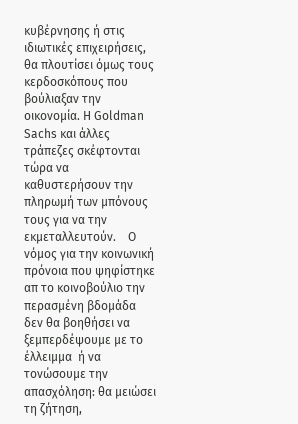κυβέρνησης ή στις ιδιωτικές επιχειρήσεις, θα πλουτίσει όμως τους κερδοσκόπους που βούλιαξαν την οικονομία. Η Goldman Sachs και άλλες τράπεζες σκέφτονται τώρα να καθυστερήσουν την πληρωμή των μπόνους τους για να την εκμεταλλευτούν.    Ο νόμος για την κοινωνική πρόνοια που ψηφίστηκε απ το κοινοβούλιο την περασμένη βδομάδα δεν θα βοηθήσει να ξεμπερδέψουμε με το έλλειμμα  ή να τονώσουμε την απασχόληση: θα μειώσει τη ζήτηση,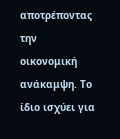αποτρέποντας την οικονομική ανάκαμψη. Το ίδιο ισχύει για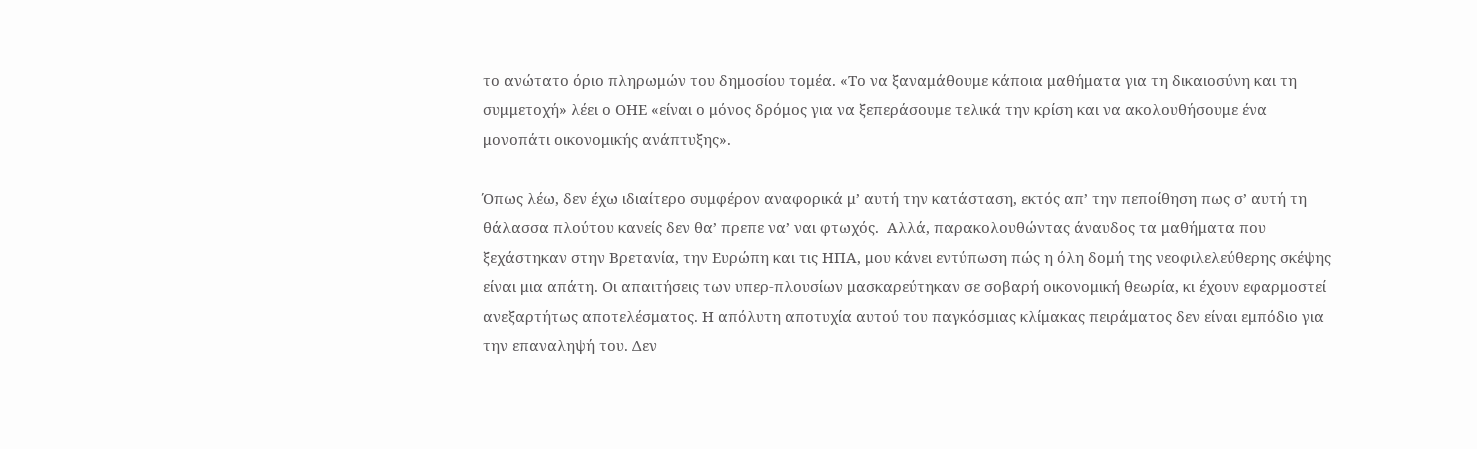το ανώτατο όριο πληρωμών του δημοσίου τομέα. «Το να ξαναμάθουμε κάποια μαθήματα για τη δικαιοσύνη και τη συμμετοχή» λέει ο ΟΗΕ «είναι ο μόνος δρόμος για να ξεπεράσουμε τελικά την κρίση και να ακολουθήσουμε ένα μονοπάτι οικονομικής ανάπτυξης».

Όπως λέω, δεν έχω ιδιαίτερο συμφέρον αναφορικά μ’ αυτή την κατάσταση, εκτός απ’ την πεποίθηση πως σ’ αυτή τη θάλασσα πλούτου κανείς δεν θα’ πρεπε να’ ναι φτωχός.  Αλλά, παρακολουθώντας άναυδος τα μαθήματα που ξεχάστηκαν στην Βρετανία, την Ευρώπη και τις ΗΠΑ, μου κάνει εντύπωση πώς η όλη δομή της νεοφιλελεύθερης σκέψης είναι μια απάτη. Οι απαιτήσεις των υπερ-πλουσίων μασκαρεύτηκαν σε σοβαρή οικονομική θεωρία, κι έχουν εφαρμοστεί ανεξαρτήτως αποτελέσματος. Η απόλυτη αποτυχία αυτού του παγκόσμιας κλίμακας πειράματος δεν είναι εμπόδιο για την επαναληψή του. Δεν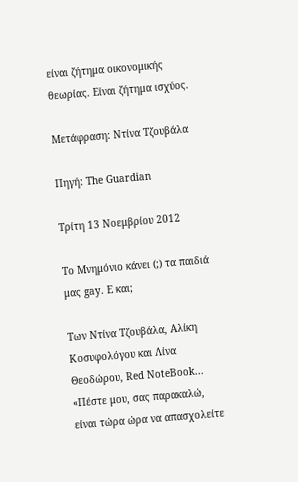είναι ζήτημα οικονομικής θεωρίας. Είναι ζήτημα ισχύος.

Μετάφραση: Ντίνα Τζουβάλα

Πηγή: The Guardian

Τρίτη 13 Νοεμβρίου 2012

Το Μνημόνιο κάνει (;) τα παιδιά μας gay. Ε και;

Των Ντίνα Τζουβάλα, Αλίκη Κοσυφολόγου και Λίνα Θεοδώρου, Red NoteBook...
«Πέστε μου, σας παρακαλώ,  είναι τώρα ώρα να απασχολείτε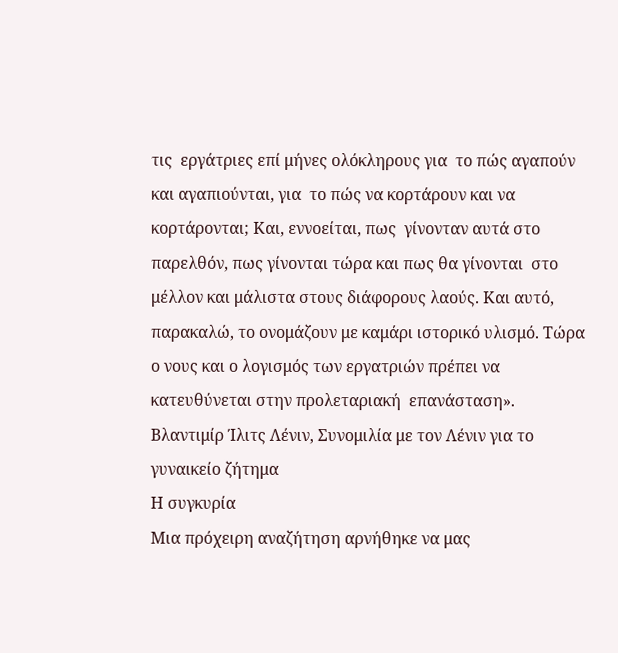τις  εργάτριες επί μήνες ολόκληρους για  το πώς αγαπούν και αγαπιούνται, για  το πώς να κορτάρουν και να  κορτάρονται; Και, εννοείται, πως  γίνονταν αυτά στο παρελθόν, πως γίνονται τώρα και πως θα γίνονται  στο μέλλον και μάλιστα στους διάφορους λαούς. Και αυτό, παρακαλώ, το ονομάζουν με καμάρι ιστορικό υλισμό. Τώρα ο νους και ο λογισμός των εργατριών πρέπει να  κατευθύνεται στην προλεταριακή  επανάσταση».
Βλαντιμίρ Ίλιτς Λένιν, Συνομιλία με τον Λένιν για το γυναικείο ζήτημα
Η συγκυρία
Μια πρόχειρη αναζήτηση αρνήθηκε να μας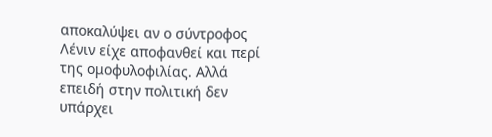αποκαλύψει αν ο σύντροφος Λένιν είχε αποφανθεί και περί της ομοφυλοφιλίας. Αλλά επειδή στην πολιτική δεν υπάρχει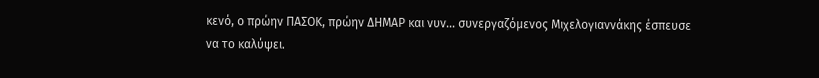κενό, ο πρώην ΠΑΣΟΚ, πρώην ΔΗΜΑΡ και νυν... συνεργαζόμενος Μιχελογιαννάκης έσπευσε να το καλύψει.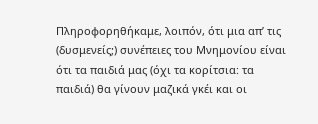Πληροφορηθήκαμε, λοιπόν, ότι μια απ’ τις (δυσμενείς;) συνέπειες του Μνημονίου είναι ότι τα παιδιά μας (όχι τα κορίτσια: τα παιδιά) θα γίνουν μαζικά γκέι και οι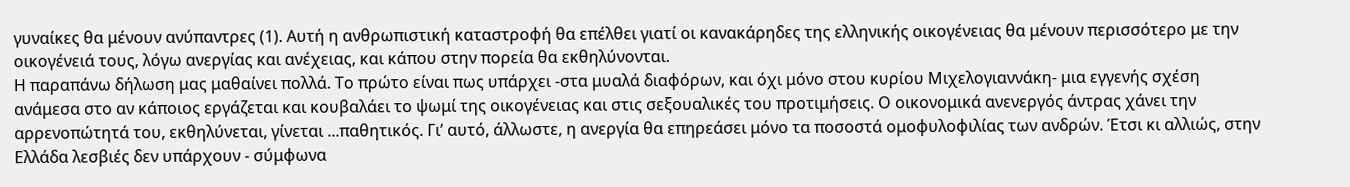γυναίκες θα μένουν ανύπαντρες (1). Αυτή η ανθρωπιστική καταστροφή θα επέλθει γιατί οι κανακάρηδες της ελληνικής οικογένειας θα μένουν περισσότερο με την οικογένειά τους, λόγω ανεργίας και ανέχειας, και κάπου στην πορεία θα εκθηλύνονται.
Η παραπάνω δήλωση μας μαθαίνει πολλά. Το πρώτο είναι πως υπάρχει -στα μυαλά διαφόρων, και όχι μόνο στου κυρίου Μιχελογιαννάκη- μια εγγενής σχέση ανάμεσα στο αν κάποιος εργάζεται και κουβαλάει το ψωμί της οικογένειας και στις σεξουαλικές του προτιμήσεις. Ο οικονομικά ανενεργός άντρας χάνει την αρρενοπώτητά του, εκθηλύνεται, γίνεται ...παθητικός. Γι’ αυτό, άλλωστε, η ανεργία θα επηρεάσει μόνο τα ποσοστά ομοφυλοφιλίας των ανδρών. Έτσι κι αλλιώς, στην Ελλάδα λεσβιές δεν υπάρχουν - σύμφωνα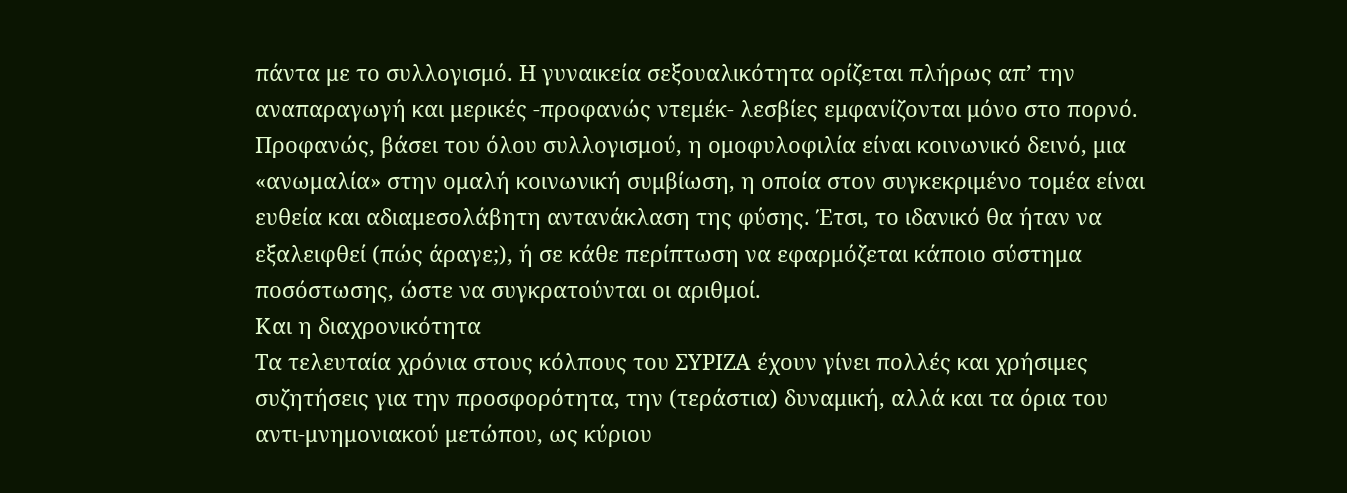πάντα με το συλλογισμό. Η γυναικεία σεξουαλικότητα ορίζεται πλήρως απ’ την αναπαραγωγή και μερικές -προφανώς ντεμέκ- λεσβίες εμφανίζονται μόνο στο πορνό. Προφανώς, βάσει του όλου συλλογισμού, η ομοφυλοφιλία είναι κοινωνικό δεινό, μια «ανωμαλία» στην ομαλή κοινωνική συμβίωση, η οποία στον συγκεκριμένο τομέα είναι ευθεία και αδιαμεσολάβητη αντανάκλαση της φύσης. Έτσι, το ιδανικό θα ήταν να εξαλειφθεί (πώς άραγε;), ή σε κάθε περίπτωση να εφαρμόζεται κάποιο σύστημα ποσόστωσης, ώστε να συγκρατούνται οι αριθμοί.
Και η διαχρονικότητα
Τα τελευταία χρόνια στους κόλπους του ΣΥΡΙΖΑ έχουν γίνει πολλές και χρήσιμες συζητήσεις για την προσφορότητα, την (τεράστια) δυναμική, αλλά και τα όρια του αντι-μνημονιακού μετώπου, ως κύριου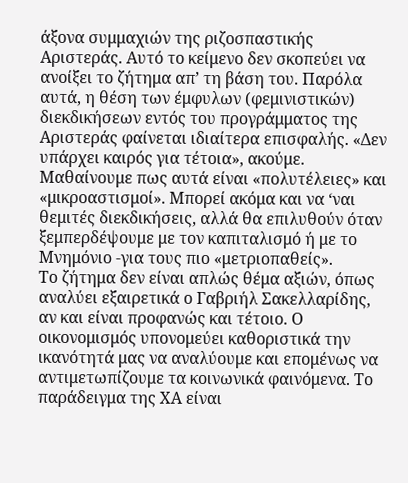άξονα συμμαχιών της ριζοσπαστικής Αριστεράς. Αυτό το κείμενο δεν σκοπεύει να ανοίξει το ζήτημα απ’ τη βάση του. Παρόλα αυτά, η θέση των έμφυλων (φεμινιστικών) διεκδικήσεων εντός του προγράμματος της Αριστεράς φαίνεται ιδιαίτερα επισφαλής. «Δεν υπάρχει καιρός για τέτοια», ακούμε. Μαθαίνουμε πως αυτά είναι «πολυτέλειες» και «μικροαστισμοί». Μπορεί ακόμα και να ‘ναι θεμιτές διεκδικήσεις, αλλά θα επιλυθούν όταν ξεμπερδέψουμε με τον καπιταλισμό ή με το Μνημόνιο -για τους πιο «μετριοπαθείς».
Το ζήτημα δεν είναι απλώς θέμα αξιών, όπως αναλύει εξαιρετικά ο Γαβριήλ Σακελλαρίδης, αν και είναι προφανώς και τέτοιο. Ο οικονομισμός υπονομεύει καθοριστικά την ικανότητά μας να αναλύουμε και επομένως να αντιμετωπίζουμε τα κοινωνικά φαινόμενα. Το παράδειγμα της ΧΑ είναι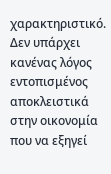χαρακτηριστικό. Δεν υπάρχει κανένας λόγος εντοπισμένος αποκλειστικά στην οικονομία που να εξηγεί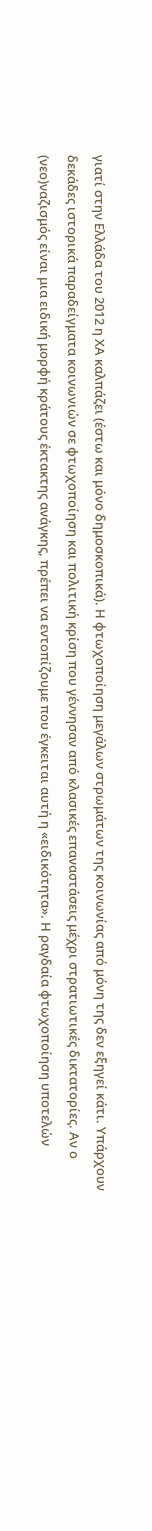γιατί στην Ελλάδα του 2012 η ΧΑ καλπάζει (έστω και μόνο δημοσκοπικά). Η φτωχοποίηση μεγάλων στρωμάτων της κοινωνίας από μόνη της δεν εξηγεί κάτι. Υπάρχουν δεκάδες ιστορικά παραδείγματα κοινωνιών σε φτωχοποίηση και πολιτική κρίση που γέννησαν από κλασικές επαναστάσεις μέχρι στρατιωτικές δικτατορίες. Αν ο (νεο)ναζισμός είναι μια ειδική μορφή κράτους έκτακτης ανάγκης, πρέπει να εντοπίζουμε που έγκειται αυτή η «ειδικότητα». Η ραγδαία φτωχοποίηση υποτελών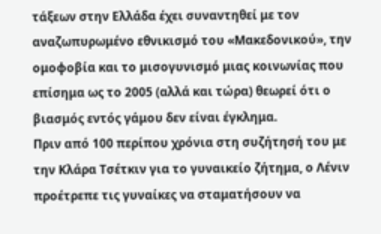τάξεων στην Ελλάδα έχει συναντηθεί με τον αναζωπυρωμένο εθνικισμό του «Μακεδονικού», την ομοφοβία και το μισογυνισμό μιας κοινωνίας που επίσημα ως το 2005 (αλλά και τώρα) θεωρεί ότι ο βιασμός εντός γάμου δεν είναι έγκλημα.
Πριν από 100 περίπου χρόνια στη συζήτησή του με την Κλάρα Τσέτκιν για το γυναικείο ζήτημα, ο Λένιν προέτρεπε τις γυναίκες να σταματήσουν να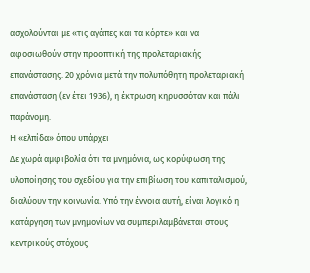ασχολούνται με «τις αγάπες και τα κόρτε» και να αφοσιωθούν στην προοπτική της προλεταριακής επανάστασης. 20 χρόνια μετά την πολυπόθητη προλεταριακή επανάσταση (εν έτει 1936), η έκτρωση κηρυσσόταν και πάλι παράνομη.
Η «ελπίδα» όπου υπάρχει
Δε χωρά αμφιβολία ότι τα μνημόνια, ως κορύφωση της υλοποίησης του σχεδίου για την επιβίωση του καπιταλισμού, διαλύουν την κοινωνία. Υπό την έννοια αυτή, είναι λογικό η κατάργηση των μνημονίων να συμπεριλαμβάνεται στους κεντρικούς στόχους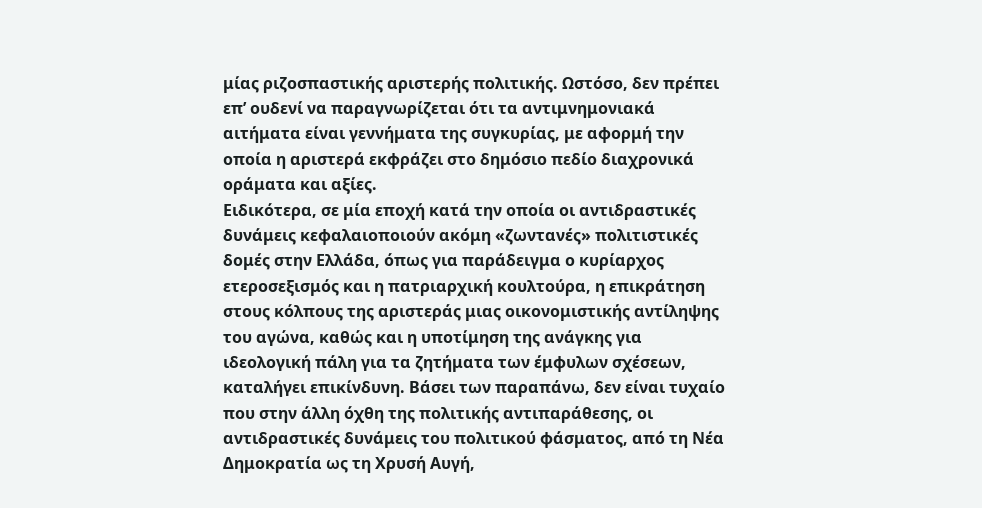μίας ριζοσπαστικής αριστερής πολιτικής. Ωστόσο, δεν πρέπει επ’ ουδενί να παραγνωρίζεται ότι τα αντιμνημονιακά αιτήματα είναι γεννήματα της συγκυρίας, με αφορμή την οποία η αριστερά εκφράζει στο δημόσιο πεδίο διαχρονικά οράματα και αξίες.
Ειδικότερα, σε μία εποχή κατά την οποία οι αντιδραστικές δυνάμεις κεφαλαιοποιούν ακόμη «ζωντανές» πολιτιστικές δομές στην Ελλάδα, όπως για παράδειγμα ο κυρίαρχος ετεροσεξισμός και η πατριαρχική κουλτούρα, η επικράτηση στους κόλπους της αριστεράς μιας οικονομιστικής αντίληψης του αγώνα, καθώς και η υποτίμηση της ανάγκης για ιδεολογική πάλη για τα ζητήματα των έμφυλων σχέσεων, καταλήγει επικίνδυνη. Βάσει των παραπάνω, δεν είναι τυχαίο που στην άλλη όχθη της πολιτικής αντιπαράθεσης, οι αντιδραστικές δυνάμεις του πολιτικού φάσματος, από τη Νέα Δημοκρατία ως τη Χρυσή Αυγή,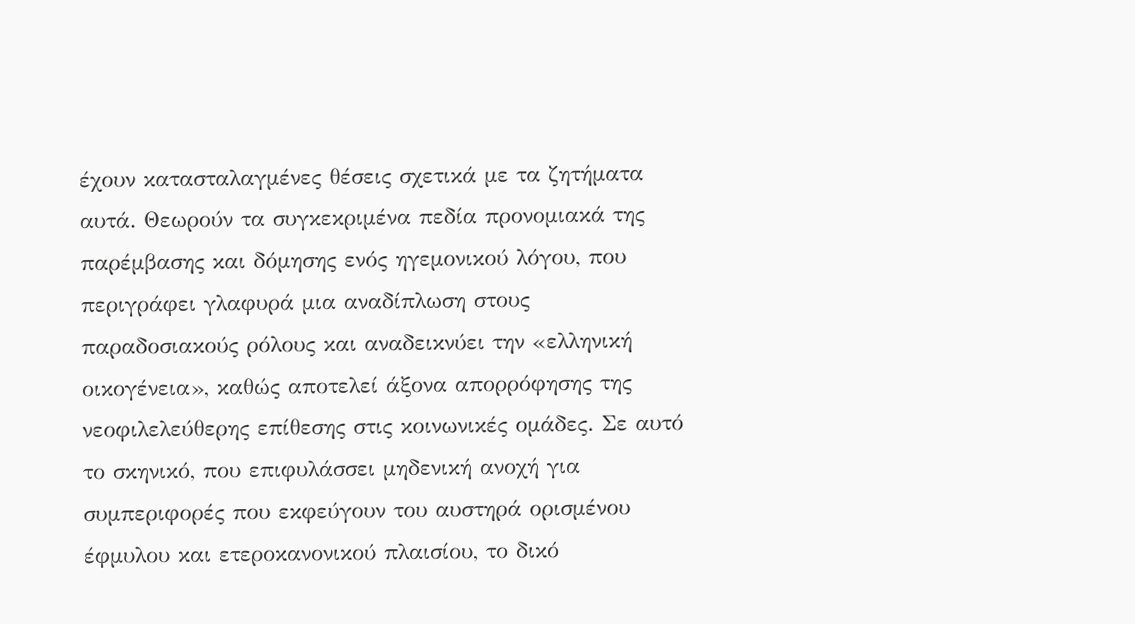έχουν κατασταλαγμένες θέσεις σχετικά με τα ζητήματα αυτά. Θεωρούν τα συγκεκριμένα πεδία προνομιακά της παρέμβασης και δόμησης ενός ηγεμονικού λόγου, που περιγράφει γλαφυρά μια αναδίπλωση στους παραδοσιακούς ρόλους και αναδεικνύει την «ελληνική οικογένεια», καθώς αποτελεί άξονα απορρόφησης της νεοφιλελεύθερης επίθεσης στις κοινωνικές ομάδες. Σε αυτό το σκηνικό, που επιφυλάσσει μηδενική ανοχή για συμπεριφορές που εκφεύγουν του αυστηρά ορισμένου έφμυλου και ετεροκανονικού πλαισίου, το δικό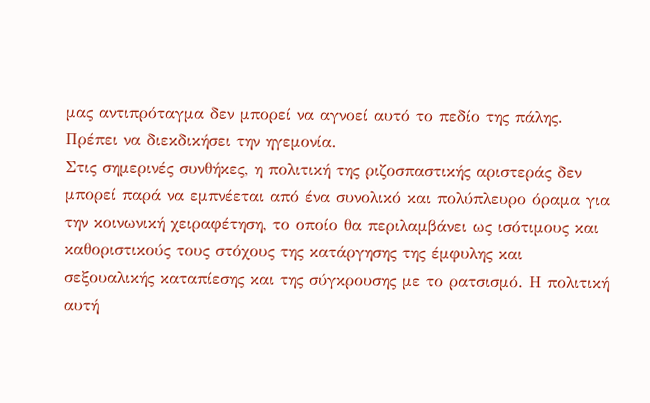μας αντιπρόταγμα δεν μπορεί να αγνοεί αυτό το πεδίο της πάλης. Πρέπει να διεκδικήσει την ηγεμονία.
Στις σημερινές συνθήκες, η πολιτική της ριζοσπαστικής αριστεράς δεν μπορεί παρά να εμπνέεται από ένα συνολικό και πολύπλευρο όραμα για την κοινωνική χειραφέτηση, το οποίο θα περιλαμβάνει ως ισότιμους και καθοριστικούς τους στόχους της κατάργησης της έμφυλης και σεξουαλικής καταπίεσης και της σύγκρουσης με το ρατσισμό. Η πολιτική αυτή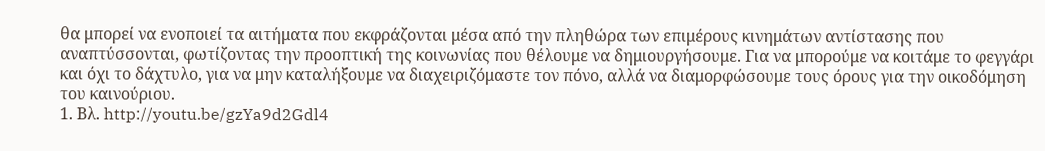θα μπορεί να ενοποιεί τα αιτήματα που εκφράζονται μέσα από την πληθώρα των επιμέρους κινημάτων αντίστασης που αναπτύσσονται, φωτίζοντας την προοπτική της κοινωνίας που θέλουμε να δημιουργήσουμε. Για να μπορούμε να κοιτάμε το φεγγάρι και όχι το δάχτυλο, για να μην καταλήξουμε να διαχειριζόμαστε τον πόνο, αλλά να διαμορφώσουμε τους όρους για την οικοδόμηση του καινούριου.
1. Βλ. http://youtu.be/gzYa9d2Gdl4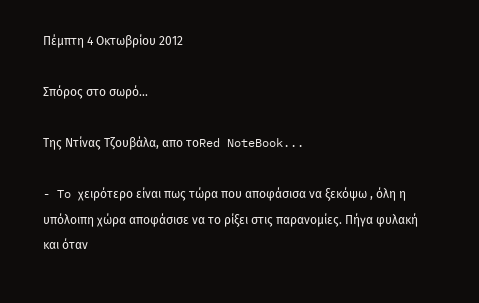Πέμπτη 4 Οκτωβρίου 2012

Σπόρος στο σωρό...

Της Ντίνας Τζουβάλα, απο τοRed NoteBook...

- To χειρότερο είναι πως τώρα που αποφάσισα να ξεκόψω , όλη η υπόλοιπη χώρα αποφάσισε να το ρίξει στις παρανομίες. Πήγα φυλακή και όταν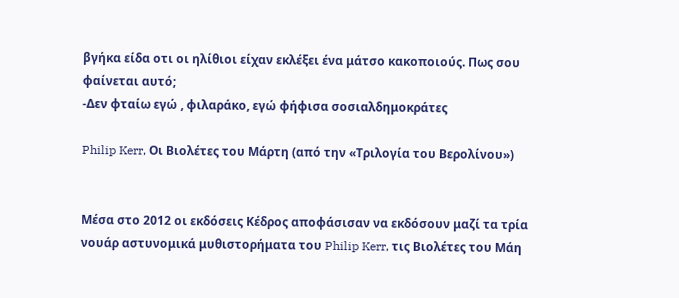βγήκα είδα οτι οι ηλίθιοι είχαν εκλέξει ένα μάτσο κακοποιούς. Πως σου φαίνεται αυτό;
-Δεν φταίω εγώ , φιλαράκο, εγώ φήφισα σοσιαλδημοκράτες

Philip Kerr, Οι Βιολέτες του Μάρτη (από την «Τριλογία του Βερολίνου»)


Μέσα στο 2012 οι εκδόσεις Κέδρος αποφάσισαν να εκδόσουν μαζί τα τρία νουάρ αστυνομικά μυθιστορήματα του Philip Kerr, τις Βιολέτες του Μάη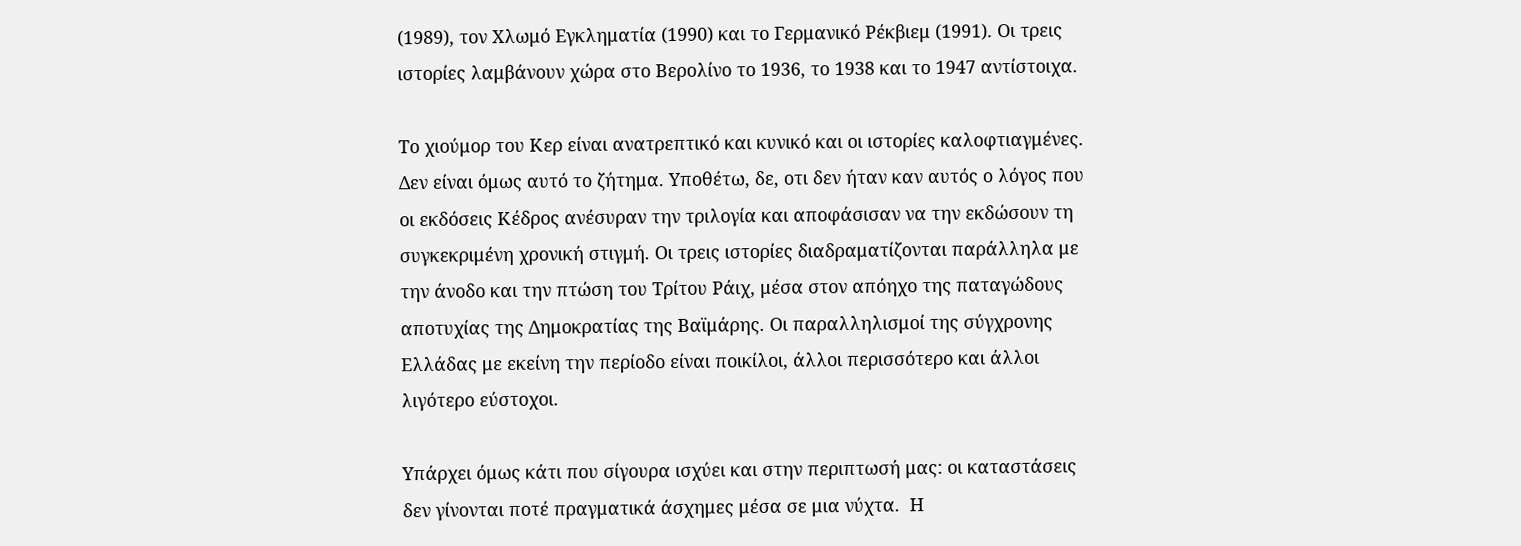(1989), τον Χλωμό Εγκληματία (1990) και το Γερμανικό Ρέκβιεμ (1991). Οι τρεις ιστορίες λαμβάνουν χώρα στο Βερολίνο το 1936, το 1938 και το 1947 αντίστοιχα.

Το χιούμορ του Κερ είναι ανατρεπτικό και κυνικό και οι ιστορίες καλοφτιαγμένες. Δεν είναι όμως αυτό το ζήτημα. Υποθέτω, δε, οτι δεν ήταν καν αυτός ο λόγος που οι εκδόσεις Κέδρος ανέσυραν την τριλογία και αποφάσισαν να την εκδώσουν τη συγκεκριμένη χρονική στιγμή. Οι τρεις ιστορίες διαδραματίζονται παράλληλα με την άνοδο και την πτώση του Τρίτου Ράιχ, μέσα στον απόηχο της παταγώδους αποτυχίας της Δημοκρατίας της Βαϊμάρης. Οι παραλληλισμοί της σύγχρονης Ελλάδας με εκείνη την περίοδο είναι ποικίλοι, άλλοι περισσότερο και άλλοι λιγότερο εύστοχοι.

Υπάρχει όμως κάτι που σίγουρα ισχύει και στην περιπτωσή μας: οι καταστάσεις δεν γίνονται ποτέ πραγματικά άσχημες μέσα σε μια νύχτα.  Η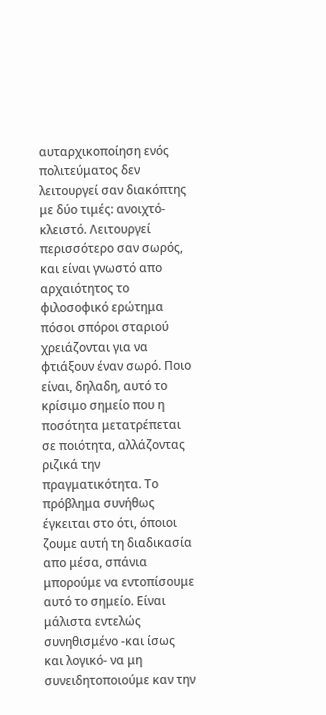αυταρχικοποίηση ενός πολιτεύματος δεν λειτουργεί σαν διακόπτης με δύο τιμές: ανοιχτό-κλειστό. Λειτουργεί περισσότερο σαν σωρός, και είναι γνωστό απο αρχαιότητος το φιλοσοφικό ερώτημα πόσοι σπόροι σταριού χρειάζονται για να φτιάξουν έναν σωρό. Ποιο είναι, δηλαδη, αυτό το κρίσιμο σημείο που η ποσότητα μετατρέπεται σε ποιότητα, αλλάζοντας ριζικά την πραγματικότητα. Το πρόβλημα συνήθως έγκειται στο ότι, όποιοι ζουμε αυτή τη διαδικασία απο μέσα, σπάνια μπορούμε να εντοπίσουμε αυτό το σημείο. Είναι μάλιστα εντελώς συνηθισμένο -και ίσως και λογικό- να μη συνειδητοποιούμε καν την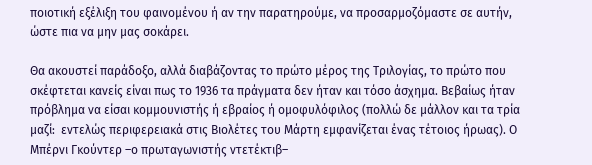ποιοτική εξέλιξη του φαινομένου ή αν την παρατηρούμε, να προσαρμοζόμαστε σε αυτήν, ώστε πια να μην μας σοκάρει.

Θα ακουστεί παράδοξο, αλλά διαβάζοντας το πρώτο μέρος της Τριλογίας, το πρώτο που σκέφτεται κανείς είναι πως το 1936 τα πράγματα δεν ήταν και τόσο άσχημα. Βεβαίως ήταν πρόβλημα να είσαι κομμουνιστής ή εβραίος ή ομοφυλόφιλος (πολλώ δε μάλλον και τα τρία μαζί:  εντελώς περιφερειακά στις Βιολέτες του Μάρτη εμφανίζεται ένας τέτοιος ήρωας). Ο Μπέρνι Γκούντερ –ο πρωταγωνιστής ντετέκτιβ–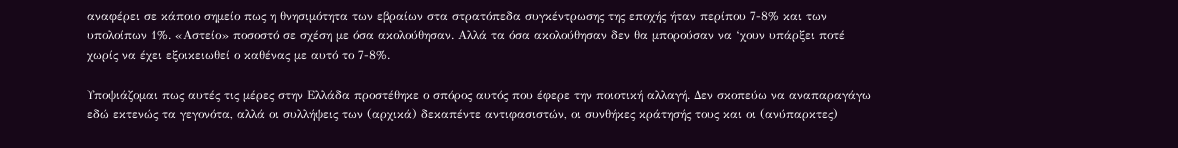αναφέρει σε κάποιο σημείο πως η θνησιμότητα των εβραίων στα στρατόπεδα συγκέντρωσης της εποχής ήταν περίπου 7-8% και των υπολοίπων 1%. «Αστείο» ποσοστό σε σχέση με όσα ακολούθησαν. Αλλά τα όσα ακολούθησαν δεν θα μπορούσαν να ‘χουν υπάρξει ποτέ χωρίς να έχει εξοικειωθεί ο καθένας με αυτό το 7-8%.

Υποψιάζομαι πως αυτές τις μέρες στην Ελλάδα προστέθηκε ο σπόρος αυτός που έφερε την ποιοτική αλλαγή. Δεν σκοπεύω να αναπαραγάγω εδώ εκτενώς τα γεγονότα, αλλά οι συλλήψεις των (αρχικά) δεκαπέντε αντιφασιστών, οι συνθήκες κράτησής τους και οι (ανύπαρκτες)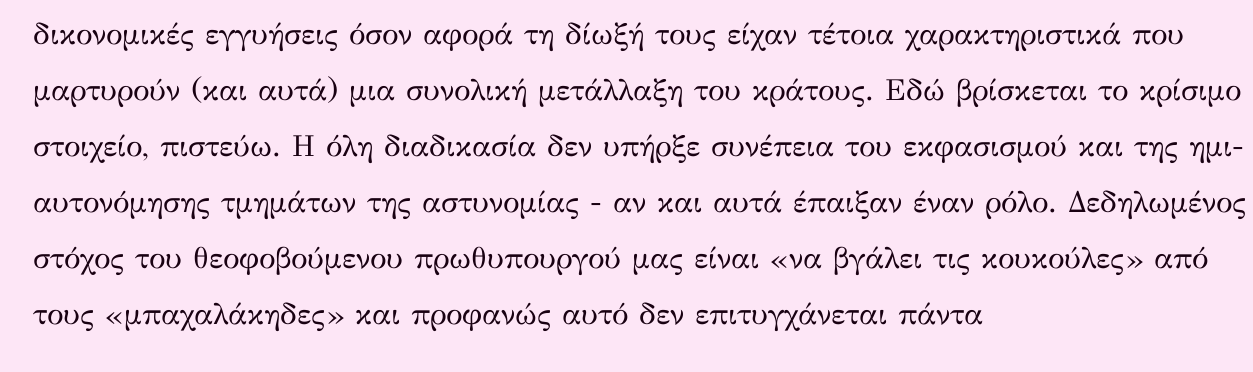δικονομικές εγγυήσεις όσον αφορά τη δίωξή τους είχαν τέτοια χαρακτηριστικά που μαρτυρούν (και αυτά) μια συνολική μετάλλαξη του κράτους. Εδώ βρίσκεται το κρίσιμο στοιχείο, πιστεύω. Η όλη διαδικασία δεν υπήρξε συνέπεια του εκφασισμού και της ημι-αυτονόμησης τμημάτων της αστυνομίας - αν και αυτά έπαιξαν έναν ρόλο. Δεδηλωμένος στόχος του θεοφοβούμενου πρωθυπουργού μας είναι «να βγάλει τις κουκούλες» από τους «μπαχαλάκηδες» και προφανώς αυτό δεν επιτυγχάνεται πάντα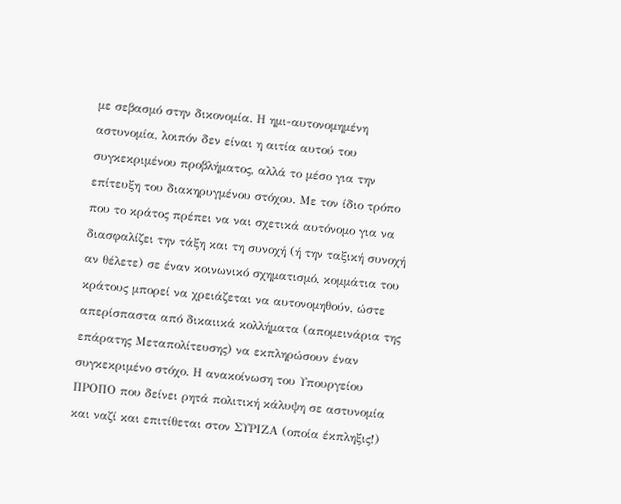με σεβασμό στην δικονομία. Η ημι-αυτονομημένη αστυνομία, λοιπόν δεν είναι η αιτία αυτού του συγκεκριμένου προβλήματος, αλλά το μέσο για την επίτευξη του διακηρυγμένου στόχου. Με τον ίδιο τρόπο που το κράτος πρέπει να ναι σχετικά αυτόνομο για να διασφαλίζει την τάξη και τη συνοχή (ή την ταξική συνοχή αν θέλετε) σε έναν κοινωνικό σχηματισμό, κομμάτια του κράτους μπορεί να χρειάζεται να αυτονομηθούν, ώστε απερίσπαστα από δικαιικά κολλήματα (απομεινάρια της επάρατης Μεταπολίτευσης) να εκπληρώσουν έναν συγκεκριμένο στόχο. Η ανακοίνωση του Υπουργείου ΠΡΟΠΟ που δείνει ρητά πολιτική κάλυψη σε αστυνομία και ναζί και επιτίθεται στον ΣΥΡΙΖΑ (οποία έκπληξις!)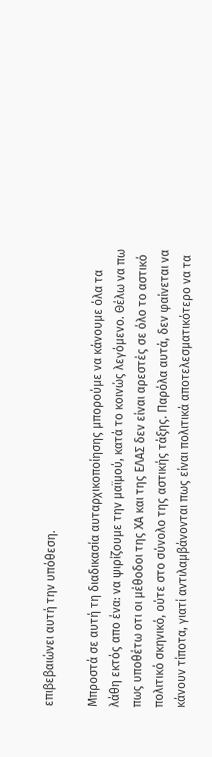επιβεβαιώνει αυτή την υπόθεση.

Μπροστά σε αυτή τη διαδικασία αυταρχικοποίησης μπορούμε να κάνουμε όλα τα λάθη εκτός απο ένα: να ψιρίζουμε την μαϊμού, κατά το κοινώς λεγόμενο. Θέλω να πω πως υποθέτω οτι οι μέθοδοι της ΧΑ και της ΕΛΑΣ δεν είναι αρεστές σε όλο το αστικό πολιτικό σκηνικό, ούτε στο σύνολο της αστικής τάξης. Παρόλα αυτά, δεν φαίνεται να κάνουν τίποτα, γιατί αντιλαμβάνονται πως είναι πολιτικά αποτελεσματικότερο να τα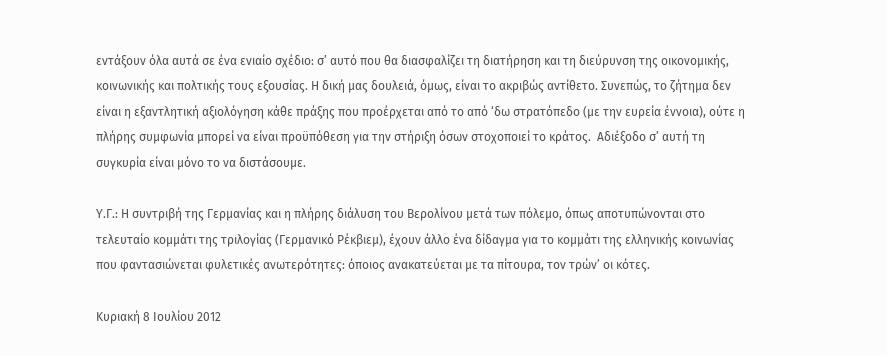εντάξουν όλα αυτά σε ένα ενιαίο σχέδιο: σ’ αυτό που θα διασφαλίζει τη διατήρηση και τη διεύρυνση της οικονομικής, κοινωνικής και πολτικής τους εξουσίας. Η δική μας δουλειά, όμως, είναι το ακριβώς αντίθετο. Συνεπώς, το ζήτημα δεν είναι η εξαντλητική αξιολόγηση κάθε πράξης που προέρχεται από το από ‘δω στρατόπεδο (με την ευρεία έννοια), ούτε η πλήρης συμφωνία μπορεί να είναι προϋπόθεση για την στήριξη όσων στοχοποιεί το κράτος.  Αδιέξοδο σ’ αυτή τη συγκυρία είναι μόνο το να διστάσουμε.

Υ.Γ.: Η συντριβή της Γερμανίας και η πλήρης διάλυση του Βερολίνου μετά των πόλεμο, όπως αποτυπώνονται στο τελευταίο κομμάτι της τριλογίας (Γερμανικό Ρέκβιεμ), έχουν άλλο ένα δίδαγμα για το κομμάτι της ελληνικής κοινωνίας που φαντασιώνεται φυλετικές ανωτερότητες: όποιος ανακατεύεται με τα πίτουρα, τον τρών’ οι κότες.

Κυριακή 8 Ιουλίου 2012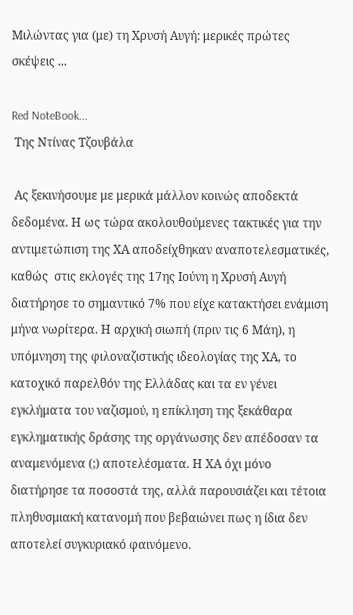Μιλώντας για (με) τη Χρυσή Αυγή: μερικές πρώτες σκέψεις ...

Red NoteBook...
 Της Ντίνας Τζουβάλα

 Ας ξεκινήσουμε με μερικά μάλλον κοινώς αποδεκτά δεδομένα. Η ως τώρα ακολουθούμενες τακτικές για την αντιμετώπιση της ΧΑ αποδείχθηκαν αναποτελεσματικές, καθώς  στις εκλογές της 17ης Ιούνη η Χρυσή Αυγή διατήρησε το σημαντικό 7% που είχε κατακτήσει ενάμιση μήνα νωρίτερα. Η αρχική σιωπή (πριν τις 6 Μάη), η υπόμνηση της φιλοναζιστικής ιδεολογίας της ΧΑ, το κατοχικό παρελθόν της Ελλάδας και τα εν γένει εγκλήματα του ναζισμού, η επίκληση της ξεκάθαρα εγκληματικής δράσης της οργάνωσης δεν απέδοσαν τα αναμενόμενα (;) αποτελέσματα. Η ΧΑ όχι μόνο διατήρησε τα ποσοστά της, αλλά παρουσιάζει και τέτοια πληθυσμιακή κατανομή που βεβαιώνει πως η ίδια δεν αποτελεί συγκυριακό φαινόμενο.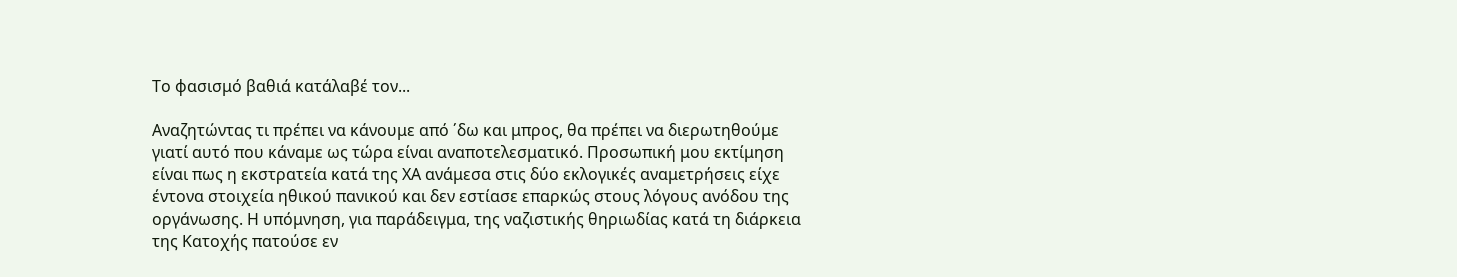Το φασισμό βαθιά κατάλαβέ τον...

Αναζητώντας τι πρέπει να κάνουμε από ΄δω και μπρος, θα πρέπει να διερωτηθούμε γιατί αυτό που κάναμε ως τώρα είναι αναποτελεσματικό. Προσωπική μου εκτίμηση είναι πως η εκστρατεία κατά της ΧΑ ανάμεσα στις δύο εκλογικές αναμετρήσεις είχε έντονα στοιχεία ηθικού πανικού και δεν εστίασε επαρκώς στους λόγους ανόδου της οργάνωσης. Η υπόμνηση, για παράδειγμα, της ναζιστικής θηριωδίας κατά τη διάρκεια της Κατοχής πατούσε εν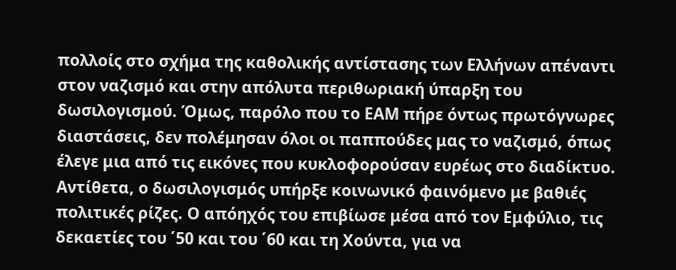πολλοίς στο σχήμα της καθολικής αντίστασης των Ελλήνων απέναντι στον ναζισμό και στην απόλυτα περιθωριακή ύπαρξη του δωσιλογισμού. Όμως, παρόλο που το ΕΑΜ πήρε όντως πρωτόγνωρες διαστάσεις, δεν πολέμησαν όλοι οι παππούδες μας το ναζισμό, όπως έλεγε μια από τις εικόνες που κυκλοφορούσαν ευρέως στο διαδίκτυο. Αντίθετα, ο δωσιλογισμός υπήρξε κοινωνικό φαινόμενο με βαθιές πολιτικές ρίζες. Ο απόηχός του επιβίωσε μέσα από τον Εμφύλιο, τις δεκαετίες του ΄50 και του ΄60 και τη Χούντα, για να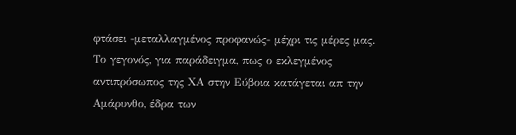φτάσει -μεταλλαγμένος προφανώς- μέχρι τις μέρες μας. Το γεγονός, για παράδειγμα, πως ο εκλεγμένος αντιπρόσωπος της ΧΑ στην Εύβοια κατάγεται απ την Αμάρυνθο, έδρα των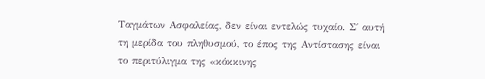Ταγμάτων Ασφαλείας, δεν είναι εντελώς τυχαίο. Σ΄ αυτή τη μερίδα του πληθυσμού, το έπος της Αντίστασης είναι το περιτύλιγμα της «κόκκινης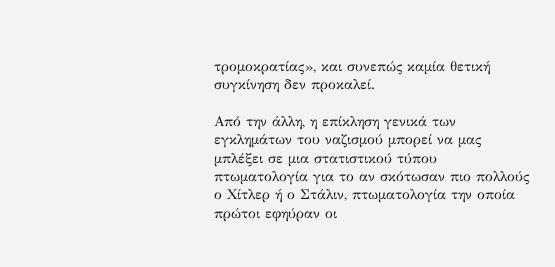τρομοκρατίας», και συνεπώς καμία θετική συγκίνηση δεν προκαλεί.

Από την άλλη, η επίκληση γενικά των εγκλημάτων του ναζισμού μπορεί να μας μπλέξει σε μια στατιστικού τύπου πτωματολογία για το αν σκότωσαν πιο πολλούς ο Χίτλερ ή ο Στάλιν, πτωματολογία την οποία πρώτοι εφηύραν οι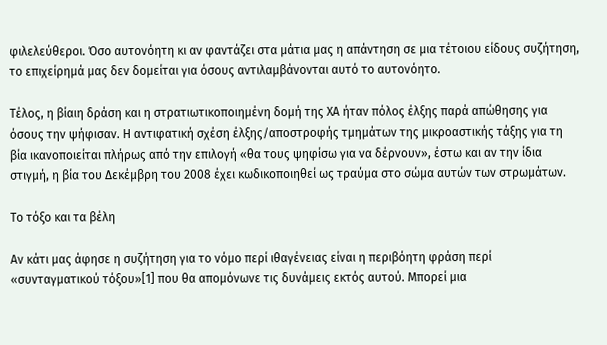φιλελεύθεροι. Όσο αυτονόητη κι αν φαντάζει στα μάτια μας η απάντηση σε μια τέτοιου είδους συζήτηση, το επιχείρημά μας δεν δομείται για όσους αντιλαμβάνονται αυτό το αυτονόητο.

Τέλος, η βίαιη δράση και η στρατιωτικοποιημένη δομή της ΧΑ ήταν πόλος έλξης παρά απώθησης για όσους την ψήφισαν. Η αντιφατική σχέση έλξης/αποστροφής τμημάτων της μικροαστικής τάξης για τη βία ικανοποιείται πλήρως από την επιλογή «θα τους ψηφίσω για να δέρνουν», έστω και αν την ίδια στιγμή, η βία του Δεκέμβρη του 2008 έχει κωδικοποιηθεί ως τραύμα στο σώμα αυτών των στρωμάτων.

Το τόξο και τα βέλη

Αν κάτι μας άφησε η συζήτηση για το νόμο περί ιθαγένειας είναι η περιβόητη φράση περί «συνταγματικού τόξου»[1] που θα απομόνωνε τις δυνάμεις εκτός αυτού. Μπορεί μια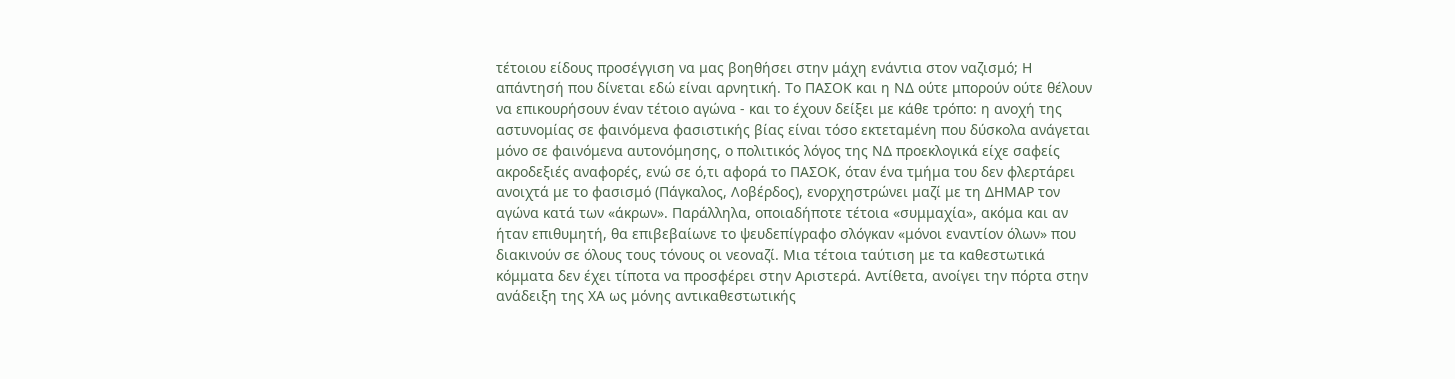τέτοιου είδους προσέγγιση να μας βοηθήσει στην μάχη ενάντια στον ναζισμό; Η απάντησή που δίνεται εδώ είναι αρνητική. Το ΠΑΣΟΚ και η ΝΔ ούτε μπορούν ούτε θέλουν να επικουρήσουν έναν τέτοιο αγώνα - και το έχουν δείξει με κάθε τρόπο: η ανοχή της αστυνομίας σε φαινόμενα φασιστικής βίας είναι τόσο εκτεταμένη που δύσκολα ανάγεται μόνο σε φαινόμενα αυτονόμησης, ο πολιτικός λόγος της ΝΔ προεκλογικά είχε σαφείς ακροδεξιές αναφορές, ενώ σε ό,τι αφορά το ΠΑΣΟΚ, όταν ένα τμήμα του δεν φλερτάρει ανοιχτά με το φασισμό (Πάγκαλος, Λοβέρδος), ενορχηστρώνει μαζί με τη ΔΗΜΑΡ τον αγώνα κατά των «άκρων». Παράλληλα, οποιαδήποτε τέτοια «συμμαχία», ακόμα και αν ήταν επιθυμητή, θα επιβεβαίωνε το ψευδεπίγραφο σλόγκαν «μόνοι εναντίον όλων» που διακινούν σε όλους τους τόνους οι νεοναζί. Μια τέτοια ταύτιση με τα καθεστωτικά κόμματα δεν έχει τίποτα να προσφέρει στην Αριστερά. Αντίθετα, ανοίγει την πόρτα στην ανάδειξη της ΧΑ ως μόνης αντικαθεστωτικής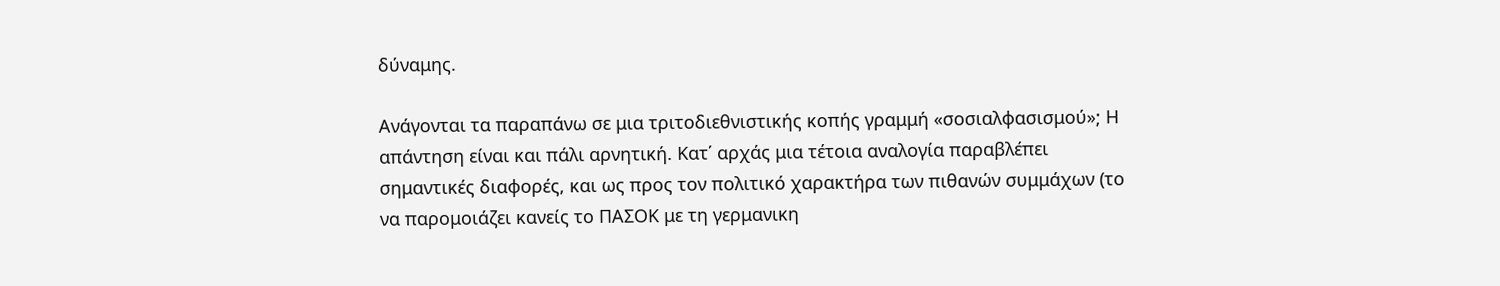δύναμης.

Ανάγονται τα παραπάνω σε μια τριτοδιεθνιστικής κοπής γραμμή «σοσιαλφασισμού»; Η απάντηση είναι και πάλι αρνητική. Κατ΄ αρχάς μια τέτοια αναλογία παραβλέπει σημαντικές διαφορές, και ως προς τον πολιτικό χαρακτήρα των πιθανών συμμάχων (το να παρομοιάζει κανείς το ΠΑΣΟΚ με τη γερμανικη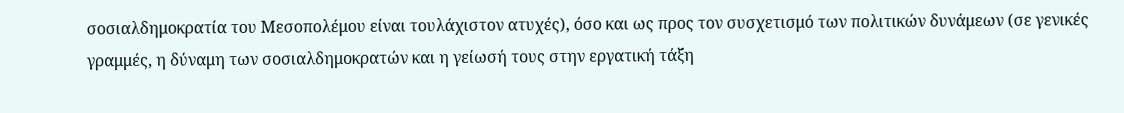σοσιαλδημοκρατία του Μεσοπολέμου είναι τουλάχιστον ατυχές), όσο και ως προς τον συσχετισμό των πολιτικών δυνάμεων (σε γενικές γραμμές, η δύναμη των σοσιαλδημοκρατών και η γείωσή τους στην εργατική τάξη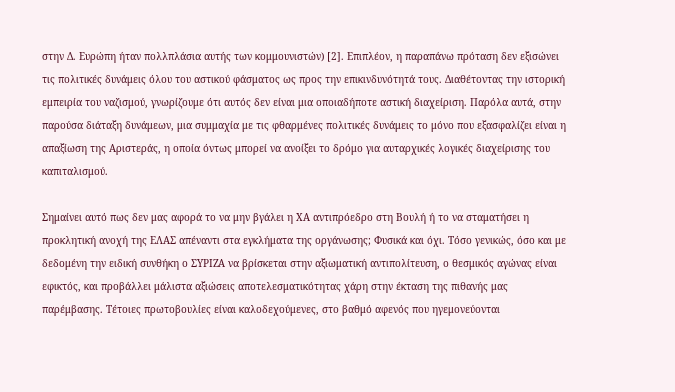στην Δ. Ευρώπη ήταν πολλπλάσια αυτής των κομμουνιστών) [2]. Επιπλέον, η παραπάνω πρόταση δεν εξισώνει τις πολιτικές δυνάμεις όλου του αστικού φάσματος ως προς την επικινδυνότητά τους. Διαθέτοντας την ιστορική εμπειρία του ναζισμού, γνωρίζουμε ότι αυτός δεν είναι μια οποιαδήποτε αστική διαχείριση. Παρόλα αυτά, στην παρούσα διάταξη δυνάμεων, μια συμμαχία με τις φθαρμένες πολιτικές δυνάμεις το μόνο που εξασφαλίζει είναι η απαξίωση της Αριστεράς, η οποία όντως μπορεί να ανοίξει το δρόμο για αυταρχικές λογικές διαχείρισης του καπιταλισμού.

Σημαίνει αυτό πως δεν μας αφορά το να μην βγάλει η ΧΑ αντιπρόεδρο στη Βουλή ή το να σταματήσει η προκλητική ανοχή της ΕΛΑΣ απέναντι στα εγκλήματα της οργάνωσης; Φυσικά και όχι. Τόσο γενικώς, όσο και με δεδομένη την ειδική συνθήκη ο ΣΥΡΙΖΑ να βρίσκεται στην αξιωματική αντιπολίτευση, ο θεσμικός αγώνας είναι εφικτός, και προβάλλει μάλιστα αξιώσεις αποτελεσματικότητας χάρη στην έκταση της πιθανής μας παρέμβασης. Τέτοιες πρωτοβουλίες είναι καλοδεχούμενες, στο βαθμό αφενός που ηγεμονεύονται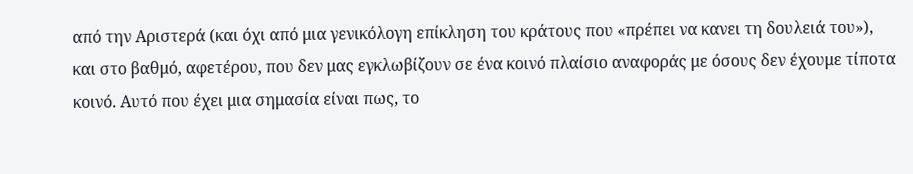από την Αριστερά (και όχι από μια γενικόλογη επίκληση του κράτους που «πρέπει να κανει τη δουλειά του»), και στο βαθμό, αφετέρου, που δεν μας εγκλωβίζουν σε ένα κοινό πλαίσιο αναφοράς με όσους δεν έχουμε τίποτα κοινό. Αυτό που έχει μια σημασία είναι πως, το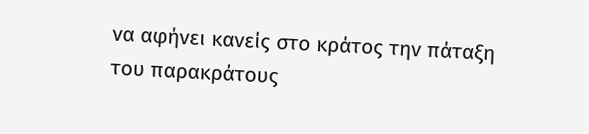να αφήνει κανείς στο κράτος την πάταξη του παρακράτους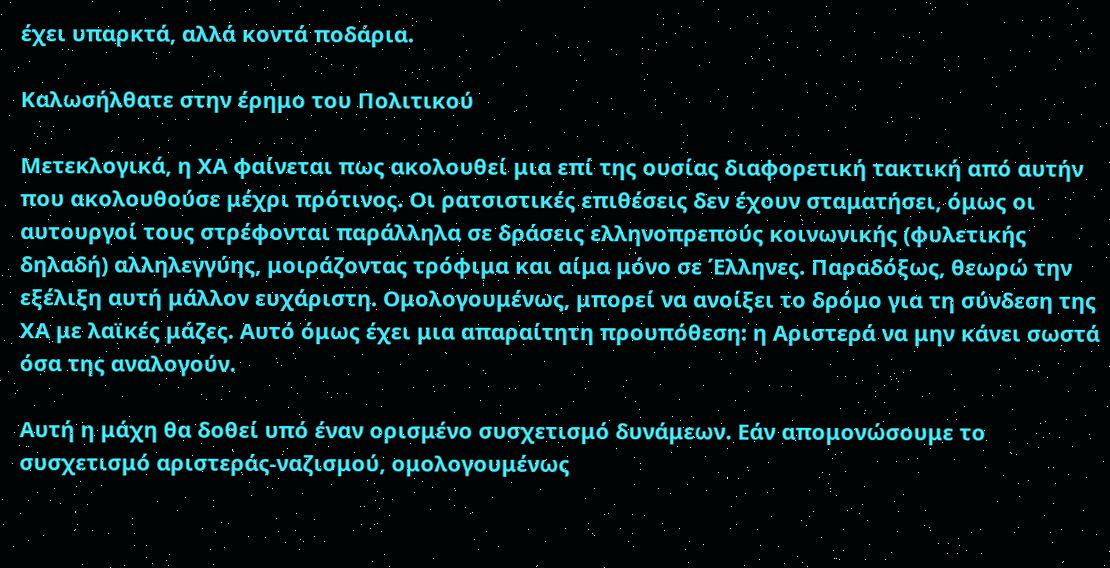έχει υπαρκτά, αλλά κοντά ποδάρια.

Καλωσήλθατε στην έρημο του Πολιτικού

Μετεκλογικά, η ΧΑ φαίνεται πως ακολουθεί μια επί της ουσίας διαφορετική τακτική από αυτήν που ακολουθούσε μέχρι πρότινος. Οι ρατσιστικές επιθέσεις δεν έχουν σταματήσει, όμως οι αυτουργοί τους στρέφονται παράλληλα σε δράσεις ελληνοπρεπούς κοινωνικής (φυλετικής δηλαδή) αλληλεγγύης, μοιράζοντας τρόφιμα και αίμα μόνο σε Έλληνες. Παραδόξως, θεωρώ την εξέλιξη αυτή μάλλον ευχάριστη. Ομολογουμένως, μπορεί να ανοίξει το δρόμο για τη σύνδεση της ΧΑ με λαϊκές μάζες. Αυτό όμως έχει μια απαραίτητη προυπόθεση: η Αριστερά να μην κάνει σωστά όσα της αναλογούν.

Αυτή η μάχη θα δοθεί υπό έναν ορισμένο συσχετισμό δυνάμεων. Εάν απομονώσουμε το συσχετισμό αριστεράς-ναζισμού, ομολογουμένως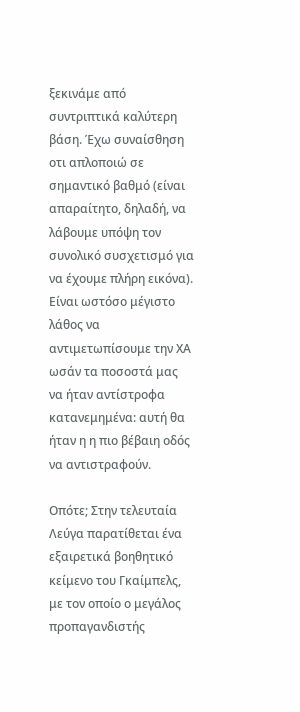ξεκινάμε από συντριπτικά καλύτερη βάση. Έχω συναίσθηση οτι απλοποιώ σε σημαντικό βαθμό (είναι απαραίτητο, δηλαδή, να λάβουμε υπόψη τον συνολικό συσχετισμό για να έχουμε πλήρη εικόνα). Είναι ωστόσο μέγιστο λάθος να αντιμετωπίσουμε την ΧΑ ωσάν τα ποσοστά μας να ήταν αντίστροφα κατανεμημένα: αυτή θα ήταν η η πιο βέβαιη οδός να αντιστραφούν.

Οπότε; Στην τελευταία Λεύγα παρατίθεται ένα εξαιρετικά βοηθητικό κείμενο του Γκαίμπελς, με τον οποίο ο μεγάλος προπαγανδιστής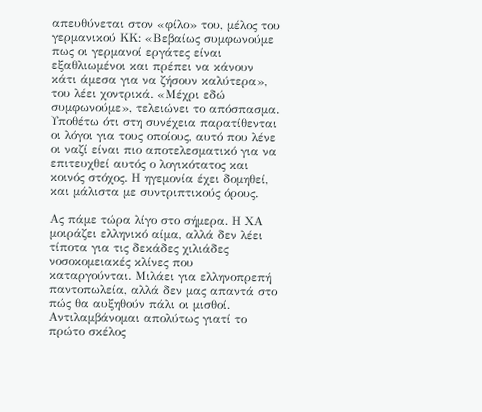απευθύνεται στον «φίλο» του, μέλος του γερμανικού ΚΚ: «Βεβαίως συμφωνούμε πως οι γερμανοί εργάτες είναι εξαθλιωμένοι και πρέπει να κάνουν κάτι άμεσα για να ζήσουν καλύτερα», του λέει χοντρικά. «Μέχρι εδώ συμφωνούμε», τελειώνει το απόσπασμα. Υποθέτω ότι στη συνέχεια παρατίθενται οι λόγοι για τους οποίους, αυτό που λένε οι ναζί είναι πιο αποτελεσματικό για να επιτευχθεί αυτός ο λογικότατος και κοινός στόχος. Η ηγεμονία έχει δομηθεί, και μάλιστα με συντριπτικούς όρους.

Ας πάμε τώρα λίγο στο σήμερα. Η ΧΑ μοιράζει ελληνικό αίμα, αλλά δεν λέει τίποτα για τις δεκάδες χιλιάδες νοσοκομειακές κλίνες που καταργούνται. Μιλάει για ελληνοπρεπή παντοπωλεία, αλλά δεν μας απαντά στο πώς θα αυξηθούν πάλι οι μισθοί. Αντιλαμβάνομαι απολύτως γιατί το πρώτο σκέλος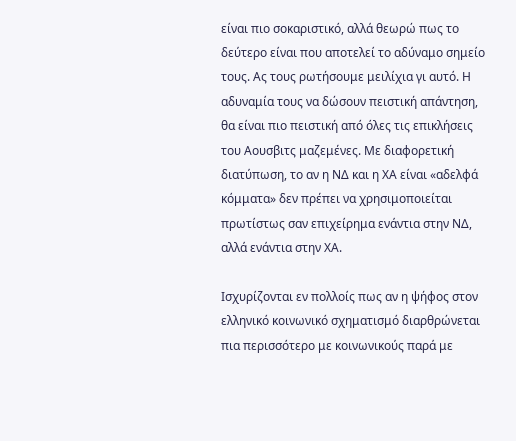είναι πιο σοκαριστικό, αλλά θεωρώ πως το δεύτερο είναι που αποτελεί το αδύναμο σημείο τους. Ας τους ρωτήσουμε μειλίχια γι αυτό. Η αδυναμία τους να δώσουν πειστική απάντηση, θα είναι πιο πειστική από όλες τις επικλήσεις του Αουσβιτς μαζεμένες. Με διαφορετική διατύπωση, το αν η ΝΔ και η ΧΑ είναι «αδελφά κόμματα» δεν πρέπει να χρησιμοποιείται πρωτίστως σαν επιχείρημα ενάντια στην ΝΔ, αλλά ενάντια στην ΧΑ.

Ισχυρίζονται εν πολλοίς πως αν η ψήφος στον ελληνικό κοινωνικό σχηματισμό διαρθρώνεται πια περισσότερο με κοινωνικούς παρά με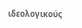ιδεολογικούς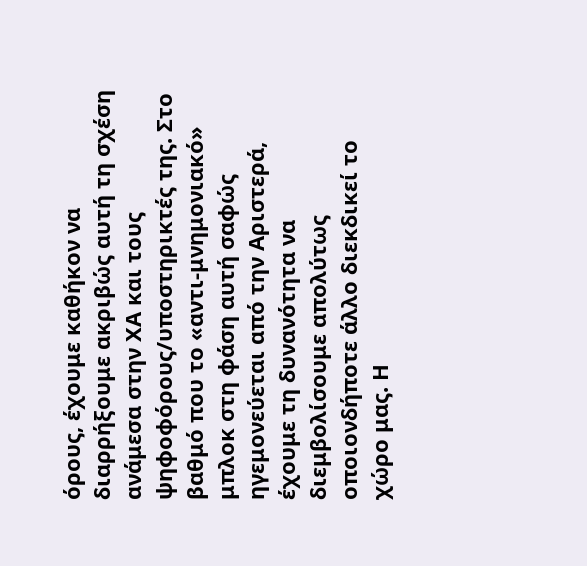όρους, έχουμε καθήκον να διαρρήξουμε ακριβώς αυτή τη σχέση ανάμεσα στην ΧΑ και τους ψηφοφόρους/υποστηρικτές της. Στο βαθμό που το «αντι-μνημονιακό» μπλοκ στη φάση αυτή σαφώς ηγεμονεύεται από την Αριστερά, έχουμε τη δυνανότητα να διεμβολίσουμε απολύτως οποιονδήποτε άλλο διεκδικεί το χώρο μας. Η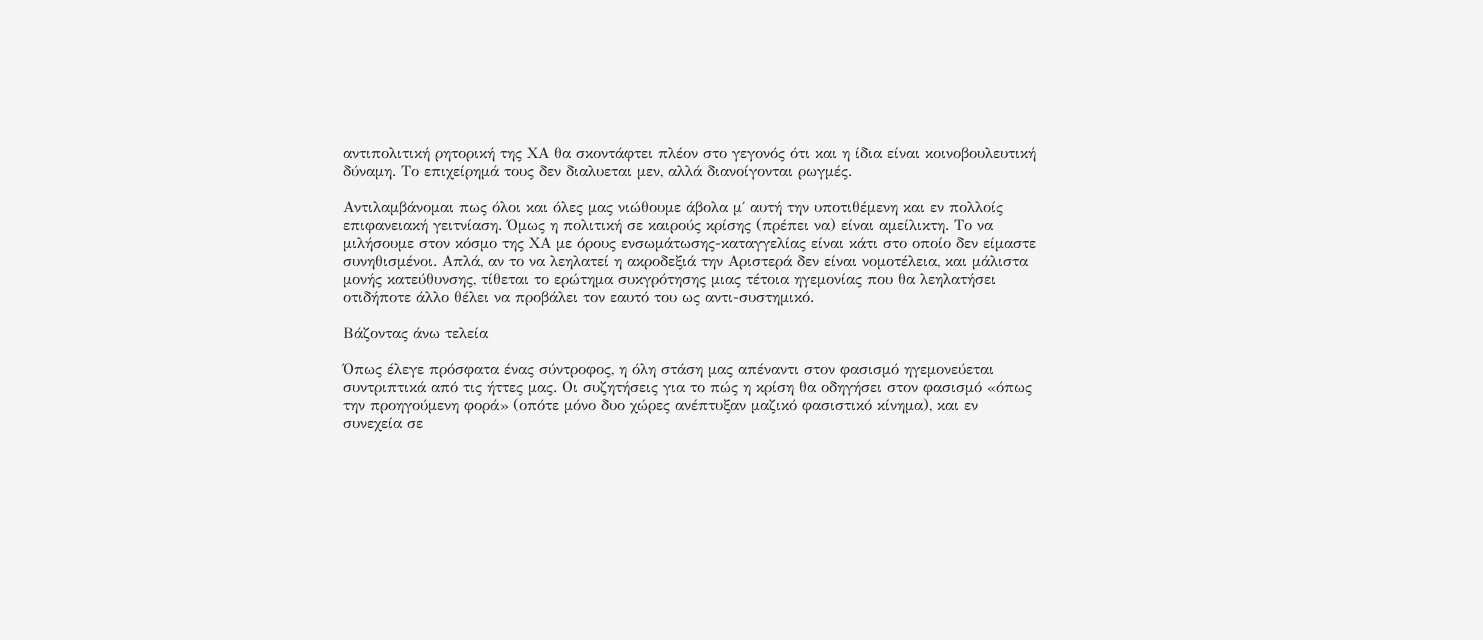αντιπολιτική ρητορική της ΧΑ θα σκοντάφτει πλέον στο γεγονός ότι και η ίδια είναι κοινοβουλευτική δύναμη. Το επιχείρημά τους δεν διαλυεται μεν, αλλά διανοίγονται ρωγμές.

Αντιλαμβάνομαι πως όλοι και όλες μας νιώθουμε άβολα μ΄ αυτή την υποτιθέμενη και εν πολλοίς επιφανειακή γειτνίαση. Όμως η πολιτική σε καιρούς κρίσης (πρέπει να) είναι αμείλικτη. Το να μιλήσουμε στον κόσμο της ΧΑ με όρους ενσωμάτωσης-καταγγελίας είναι κάτι στο οποίο δεν είμαστε συνηθισμένοι. Απλά, αν το να λεηλατεί η ακροδεξιά την Αριστερά δεν είναι νομοτέλεια, και μάλιστα μονής κατεύθυνσης, τίθεται το ερώτημα συκγρότησης μιας τέτοια ηγεμονίας που θα λεηλατήσει οτιδήποτε άλλο θέλει να προβάλει τον εαυτό του ως αντι-συστημικό.

Βάζοντας άνω τελεία

Όπως έλεγε πρόσφατα ένας σύντροφος, η όλη στάση μας απέναντι στον φασισμό ηγεμονεύεται συντριπτικά από τις ήττες μας. Οι συζητήσεις για το πώς η κρίση θα οδηγήσει στον φασισμό «όπως την προηγούμενη φορά» (οπότε μόνο δυο χώρες ανέπτυξαν μαζικό φασιστικό κίνημα), και εν συνεχεία σε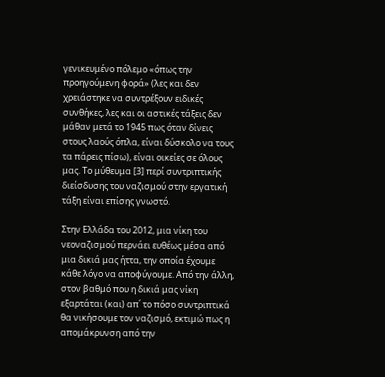γενικευμένο πόλεμο «όπως την προηγούμενη φορά» (λες και δεν χρειάστηκε να συντρέξουν ειδικές συνθήκες, λες και οι αστικές τάξεις δεν μάθαν μετά το 1945 πως όταν δίνεις στους λαούς όπλα, είναι δύσκολο να τους τα πάρεις πίσω), είναι οικείες σε όλους μας. Το μύθευμα [3] περί συντριπτικής διείσδυσης του ναζισμού στην εργατική τάξη είναι επίσης γνωστό.

Στην Ελλάδα του 2012, μια νίκη του νεοναζισμού περνάει ευθέως μέσα από μια δικιά μας ήττα, την οποία έχουμε κάθε λόγο να αποφύγουμε. Από την άλλη, στον βαθμό που η δικιά μας νίκη εξαρτάται (και) απ΄ το πόσο συντριπτικά θα νικήσουμε τον ναζισμό, εκτιμώ πως η απομάκρυνση από την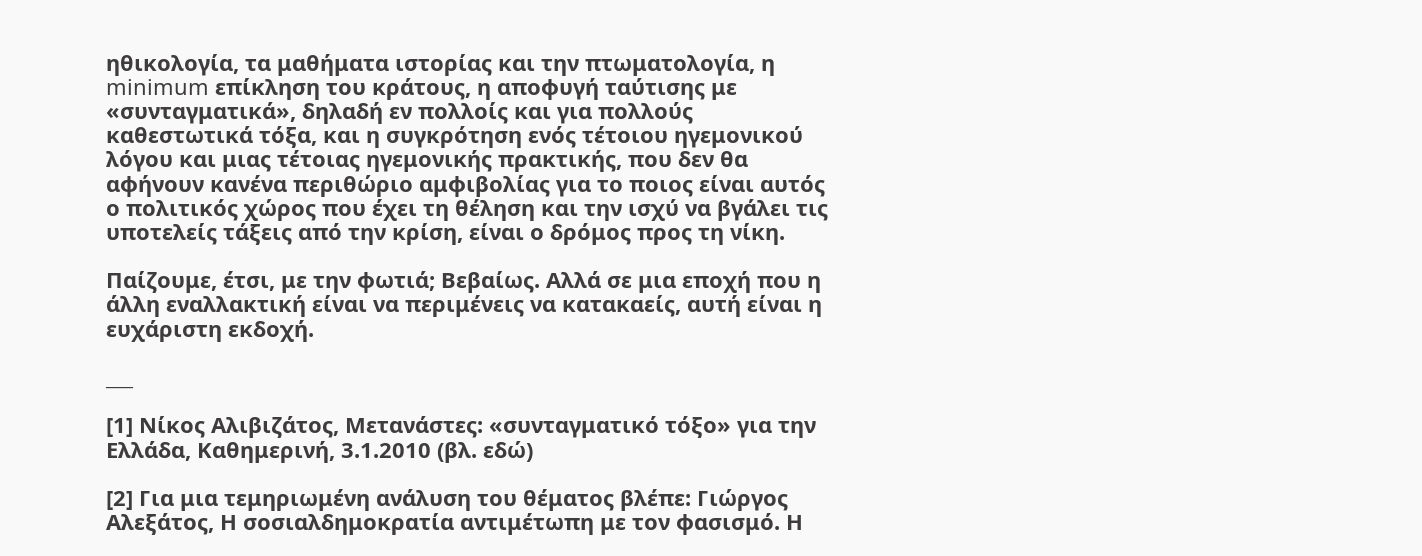ηθικολογία, τα μαθήματα ιστορίας και την πτωματολογία, η minimum επίκληση του κράτους, η αποφυγή ταύτισης με «συνταγματικά», δηλαδή εν πολλοίς και για πολλούς καθεστωτικά τόξα, και η συγκρότηση ενός τέτοιου ηγεμονικού λόγου και μιας τέτοιας ηγεμονικής πρακτικής, που δεν θα αφήνουν κανένα περιθώριο αμφιβολίας για το ποιος είναι αυτός ο πολιτικός χώρος που έχει τη θέληση και την ισχύ να βγάλει τις υποτελείς τάξεις από την κρίση, είναι ο δρόμος προς τη νίκη.

Παίζουμε, έτσι, με την φωτιά; Βεβαίως. Αλλά σε μια εποχή που η άλλη εναλλακτική είναι να περιμένεις να κατακαείς, αυτή είναι η ευχάριστη εκδοχή.

___

[1] Νίκος Αλιβιζάτος, Mετανάστες: «συνταγματικό τόξο» για την Ελλάδα, Καθημερινή, 3.1.2010 (βλ. εδώ)

[2] Για μια τεμηριωμένη ανάλυση του θέματος βλέπε: Γιώργος Αλεξάτος, Η σοσιαλδημοκρατία αντιμέτωπη με τον φασισμό. Η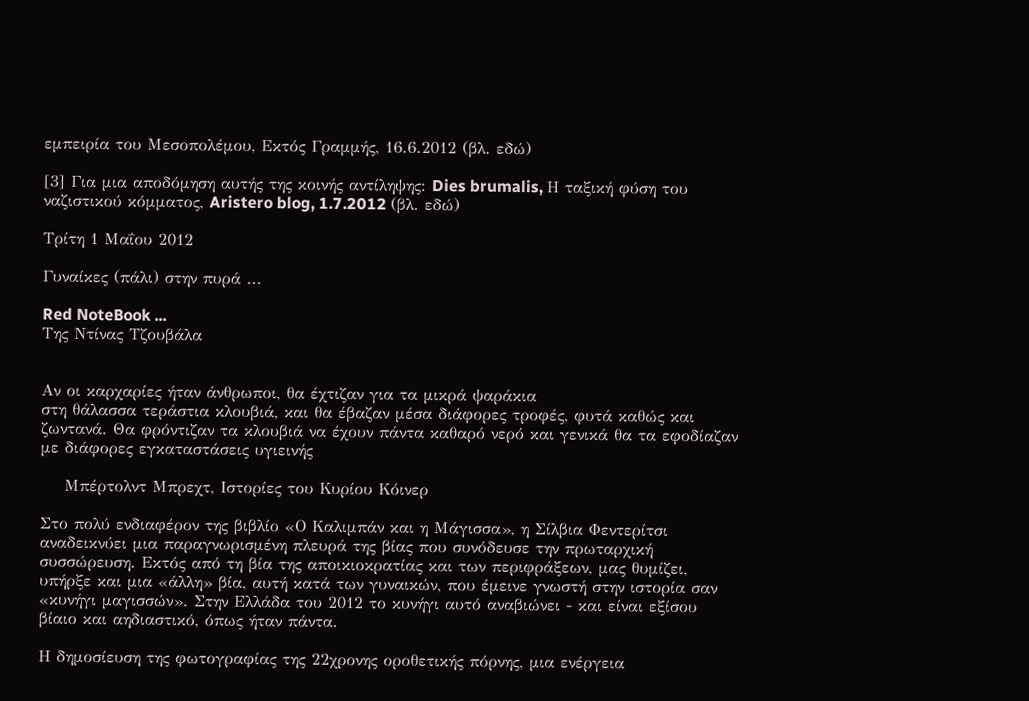εμπειρία του Μεσοπολέμου, Εκτός Γραμμής, 16.6.2012 (βλ. εδώ)

[3] Για μια αποδόμηση αυτής της κοινής αντίληψης: Dies brumalis, Η ταξική φύση του ναζιστικού κόμματος, Aristero blog, 1.7.2012 (βλ. εδώ)

Τρίτη 1 Μαΐου 2012

Γυναίκες (πάλι) στην πυρά ...

Red NoteBook ...
Της Ντίνας Τζουβάλα


Αν οι καρχαρίες ήταν άνθρωποι, θα έχτιζαν για τα μικρά ψαράκια
στη θάλασσα τεράστια κλουβιά, και θα έβαζαν μέσα διάφορες τροφές, φυτά καθώς και ζωντανά. Θα φρόντιζαν τα κλουβιά να έχουν πάντα καθαρό νερό και γενικά θα τα εφοδίαζαν με διάφορες εγκαταστάσεις υγιεινής

    Μπέρτολντ Μπρεχτ, Ιστορίες του Κυρίου Κόινερ

Στο πολύ ενδιαφέρον της βιβλίο «Ο Καλιμπάν και η Μάγισσα», η Σίλβια Φεντερίτσι αναδεικνύει μια παραγνωρισμένη πλευρά της βίας που συνόδευσε την πρωταρχική συσσώρευση. Εκτός από τη βία της αποικιοκρατίας και των περιφράξεων, μας θυμίζει, υπήρξε και μια «άλλη» βία, αυτή κατά των γυναικών, που έμεινε γνωστή στην ιστορία σαν «κυνήγι μαγισσών». Στην Ελλάδα του 2012 το κυνήγι αυτό αναβιώνει - και είναι εξίσου βίαιο και αηδιαστικό, όπως ήταν πάντα.

Η δημοσίευση της φωτογραφίας της 22χρονης οροθετικής πόρνης, μια ενέργεια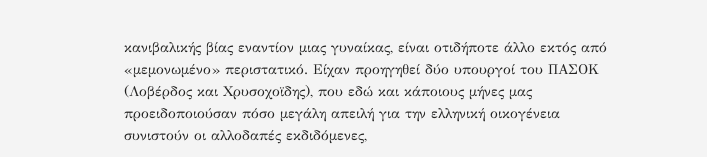κανιβαλικής βίας εναντίον μιας γυναίκας, είναι οτιδήποτε άλλο εκτός από «μεμονωμένο» περιστατικό. Είχαν προηγηθεί δύο υπουργοί του ΠΑΣΟΚ (Λοβέρδος και Χρυσοχοϊδης), που εδώ και κάποιους μήνες μας προειδοποιούσαν πόσο μεγάλη απειλή για την ελληνική οικογένεια συνιστούν οι αλλοδαπές εκδιδόμενες,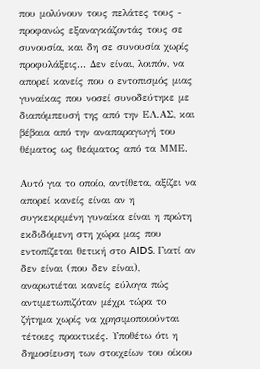που μολύνουν τους πελάτες τους - προφανώς εξαναγκάζοντάς τους σε συνουσία, και δη σε συνουσία χωρίς προφυλάξεις... Δεν είναι, λοιπόν, να απορεί κανείς που ο εντοπισμός μιας γυναίκας που νοσεί συνοδεύτηκε με διαπόμπευσή της από την ΕΛ.ΑΣ, και βέβαια από την αναπαραγωγή του θέματος ως θεάματος από τα ΜΜΕ.

Αυτό για το οποίο, αντίθετα, αξίζει να απορεί κανείς είναι αν η συγκεκριμένη γυναίκα είναι η πρώτη εκδιδόμενη στη χώρα μας που εντοπίζεται θετική στο AIDS. Γιατί αν δεν είναι (που δεν είναι), αναρωτιέται κανείς εύλογα πώς αντιμετωπιζόταν μέχρι τώρα το ζήτημα χωρίς να χρησιμοποιούνται τέτοιες πρακτικές. Υποθέτω ότι η δημοσίευση των στοιχείων του οίκου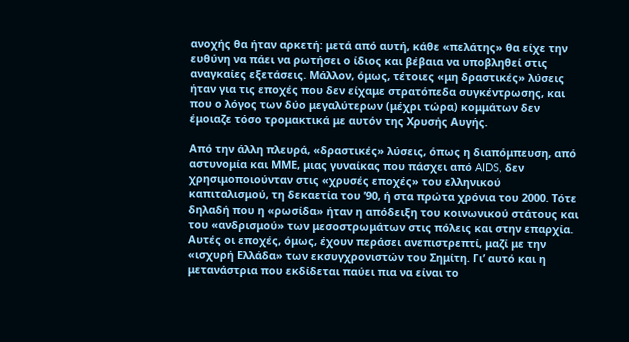ανοχής θα ήταν αρκετή: μετά από αυτή, κάθε «πελάτης» θα είχε την ευθύνη να πάει να ρωτήσει ο ίδιος και βέβαια να υποβληθεί στις αναγκαίες εξετάσεις. Μάλλον, όμως, τέτοιες «μη δραστικές» λύσεις ήταν για τις εποχές που δεν είχαμε στρατόπεδα συγκέντρωσης, και που ο λόγος των δύο μεγαλύτερων (μέχρι τώρα) κομμάτων δεν έμοιαζε τόσο τρομακτικά με αυτόν της Χρυσής Αυγής.

Από την άλλη πλευρά, «δραστικές» λύσεις, όπως η διαπόμπευση, από αστυνομία και ΜΜΕ, μιας γυναίκας που πάσχει από AIDS, δεν χρησιμοποιούνταν στις «χρυσές εποχές» του ελληνικού καπιταλισμού, τη δεκαετία του ’90, ή στα πρώτα χρόνια του 2000. Τότε δηλαδή που η «ρωσίδα» ήταν η απόδειξη του κοινωνικού στάτους και του «ανδρισμού» των μεσοστρωμάτων στις πόλεις και στην επαρχία. Αυτές οι εποχές, όμως, έχουν περάσει ανεπιστρεπτί, μαζί με την «ισχυρή Ελλάδα» των εκσυγχρονιστών του Σημίτη. Γι’ αυτό και η μετανάστρια που εκδίδεται παύει πια να είναι το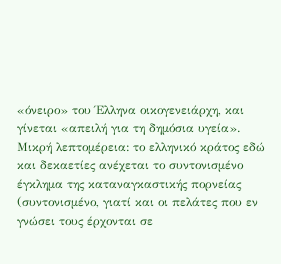«όνειρο» του Έλληνα οικογενειάρχη, και γίνεται «απειλή για τη δημόσια υγεία». Μικρή λεπτομέρεια: το ελληνικό κράτος εδώ και δεκαετίες ανέχεται το συντονισμένο έγκλημα της καταναγκαστικής πορνείας (συντονισμένο, γιατί και οι πελάτες που εν γνώσει τους έρχονται σε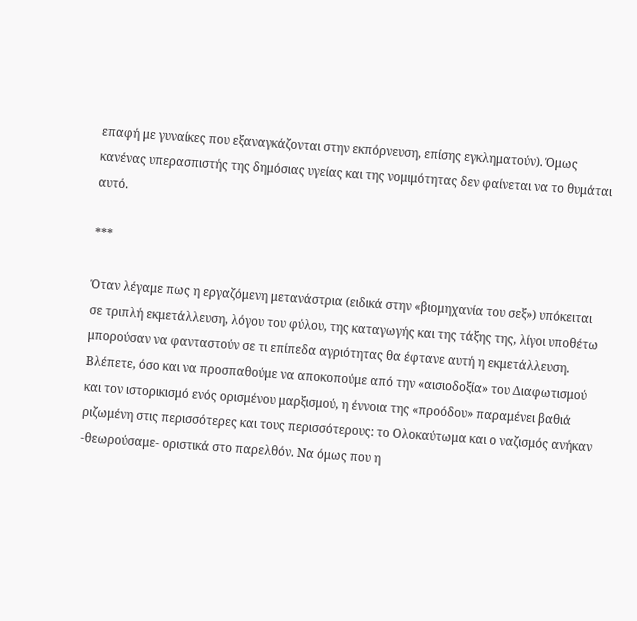επαφή με γυναίκες που εξαναγκάζονται στην εκπόρνευση, επίσης εγκληματούν). Όμως κανένας υπερασπιστής της δημόσιας υγείας και της νομιμότητας δεν φαίνεται να το θυμάται αυτό.

***

Όταν λέγαμε πως η εργαζόμενη μετανάστρια (ειδικά στην «βιομηχανία του σεξ») υπόκειται σε τριπλή εκμετάλλευση, λόγου του φύλου, της καταγωγής και της τάξης της, λίγοι υποθέτω μπορούσαν να φανταστούν σε τι επίπεδα αγριότητας θα έφτανε αυτή η εκμετάλλευση. Βλέπετε, όσο και να προσπαθούμε να αποκοπούμε από την «αισιοδοξία» του Διαφωτισμού και τον ιστορικισμό ενός ορισμένου μαρξισμού, η έννοια της «προόδου» παραμένει βαθιά ριζωμένη στις περισσότερες και τους περισσότερους: το Ολοκαύτωμα και ο ναζισμός ανήκαν -θεωρούσαμε- οριστικά στο παρελθόν. Να όμως που η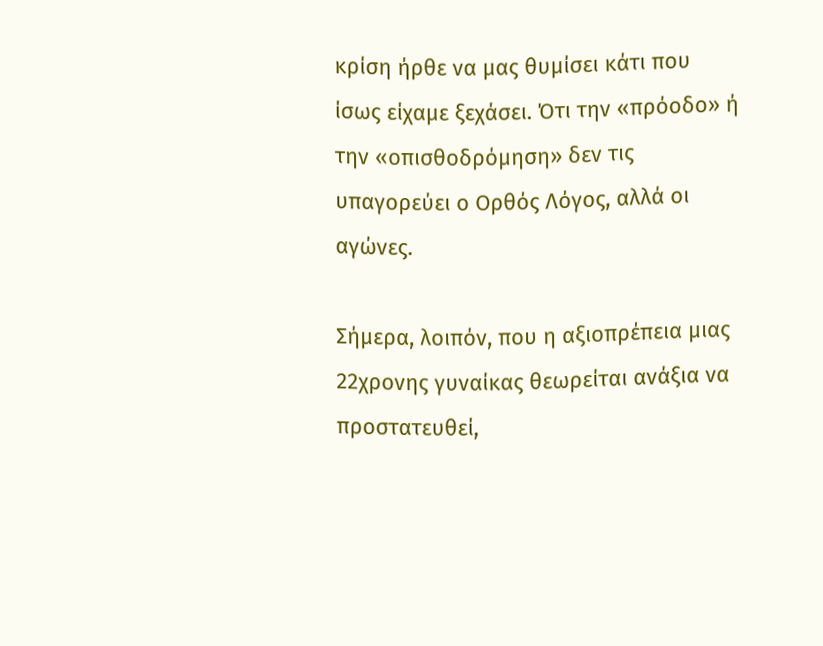κρίση ήρθε να μας θυμίσει κάτι που ίσως είχαμε ξεχάσει. Ότι την «πρόοδο» ή την «οπισθοδρόμηση» δεν τις υπαγορεύει ο Ορθός Λόγος, αλλά οι αγώνες.

Σήμερα, λοιπόν, που η αξιοπρέπεια μιας 22χρονης γυναίκας θεωρείται ανάξια να προστατευθεί,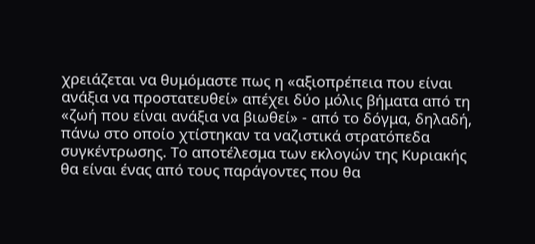χρειάζεται να θυμόμαστε πως η «αξιοπρέπεια που είναι ανάξια να προστατευθεί» απέχει δύο μόλις βήματα από τη «ζωή που είναι ανάξια να βιωθεί» - από το δόγμα, δηλαδή, πάνω στο οποίο χτίστηκαν τα ναζιστικά στρατόπεδα συγκέντρωσης. Το αποτέλεσμα των εκλογών της Κυριακής θα είναι ένας από τους παράγοντες που θα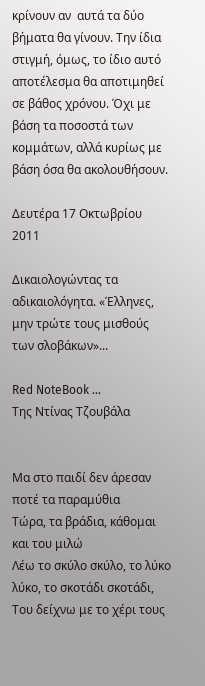κρίνουν αν  αυτά τα δύο βήματα θα γίνουν. Την ίδια στιγμή, όμως, το ίδιο αυτό αποτέλεσμα θα αποτιμηθεί σε βάθος χρόνου. Όχι με βάση τα ποσοστά των κομμάτων, αλλά κυρίως με βάση όσα θα ακολουθήσουν.

Δευτέρα 17 Οκτωβρίου 2011

Δικαιολογώντας τα αδικαιολόγητα. «Έλληνες, μην τρώτε τους μισθούς των σλοβάκων»...

Red NoteBook ...
Της Ντίνας Τζουβάλα


Μα στο παιδί δεν άρεσαν ποτέ τα παραμύθια
Τώρα, τα βράδια, κάθομαι και του μιλώ
Λέω το σκύλο σκύλο, το λύκο λύκο, το σκοτάδι σκοτάδι,
Του δείχνω με το χέρι τους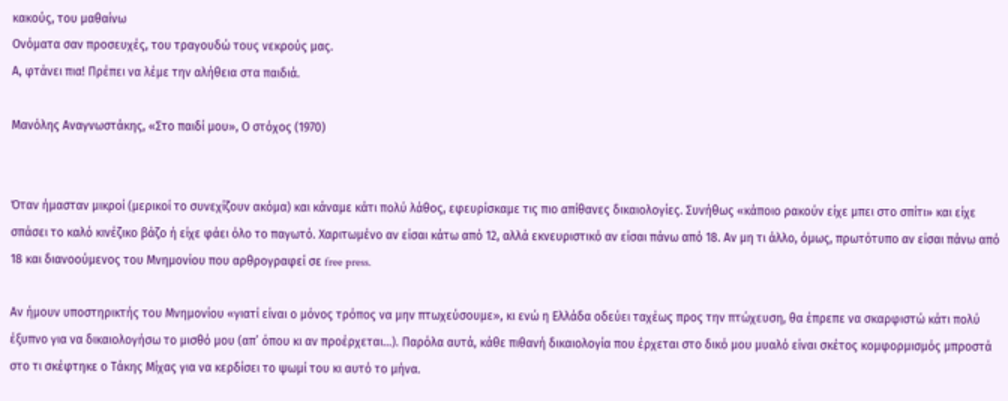κακούς, του μαθαίνω
Ονόματα σαν προσευχές, του τραγουδώ τους νεκρούς μας.
Α, φτάνει πια! Πρέπει να λέμε την αλήθεια στα παιδιά.

Μανόλης Αναγνωστάκης, «Στο παιδί μου», Ο στόχος (1970)


Όταν ήμασταν μικροί (μερικοί το συνεχίζουν ακόμα) και κάναμε κάτι πολύ λάθος, εφευρίσκαμε τις πιο απίθανες δικαιολογίες. Συνήθως «κάποιο ρακούν είχε μπει στο σπίτι» και είχε σπάσει το καλό κινέζικο βάζο ή είχε φάει όλο το παγωτό. Χαριτωμένο αν είσαι κάτω από 12, αλλά εκνευριστικό αν είσαι πάνω από 18. Αν μη τι άλλο, όμως, πρωτότυπο αν είσαι πάνω από 18 και διανοούμενος του Μνημονίου που αρθρογραφεί σε free press.

Αν ήμουν υποστηρικτής του Μνημονίου «γιατί είναι ο μόνος τρόπος να μην πτωχεύσουμε», κι ενώ η Ελλάδα οδεύει ταχέως προς την πτώχευση, θα έπρεπε να σκαρφιστώ κάτι πολύ έξυπνο για να δικαιολογήσω το μισθό μου (απ’ όπου κι αν προέρχεται…). Παρόλα αυτά, κάθε πιθανή δικαιολογία που έρχεται στο δικό μου μυαλό είναι σκέτος κομφορμισμός μπροστά στο τι σκέφτηκε ο Τάκης Μίχας για να κερδίσει το ψωμί του κι αυτό το μήνα.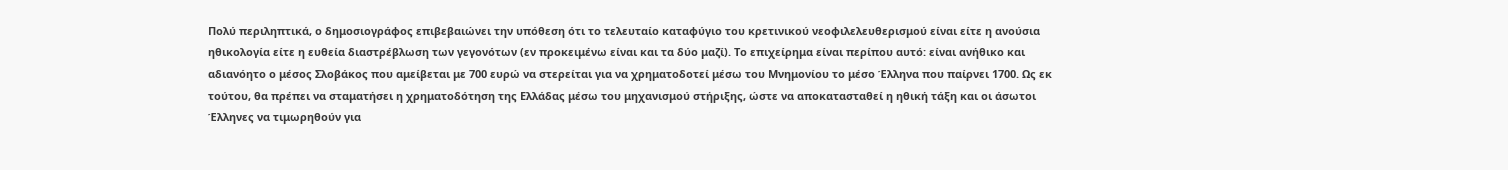Πολύ περιληπτικά, ο δημοσιογράφος επιβεβαιώνει την υπόθεση ότι το τελευταίο καταφύγιο του κρετινικού νεοφιλελευθερισμού είναι είτε η ανούσια ηθικολογία είτε η ευθεία διαστρέβλωση των γεγονότων (εν προκειμένω είναι και τα δύο μαζί). Το επιχείρημα είναι περίπου αυτό: είναι ανήθικο και αδιανόητο ο μέσος Σλοβάκος που αμείβεται με 700 ευρώ να στερείται για να χρηματοδοτεί μέσω του Μνημονίου το μέσο Έλληνα που παίρνει 1700. Ως εκ τούτου, θα πρέπει να σταματήσει η χρηματοδότηση της Ελλάδας μέσω του μηχανισμού στήριξης, ώστε να αποκατασταθεί η ηθική τάξη και οι άσωτοι Έλληνες να τιμωρηθούν για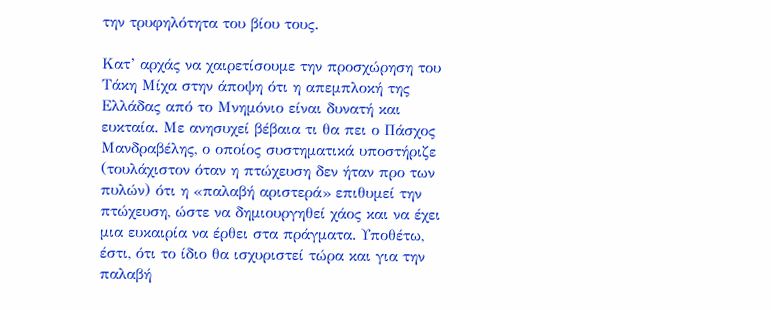την τρυφηλότητα του βίου τους.

Κατ’ αρχάς να χαιρετίσουμε την προσχώρηση του Τάκη Μίχα στην άποψη ότι η απεμπλοκή της Ελλάδας από το Μνημόνιο είναι δυνατή και ευκταία. Με ανησυχεί βέβαια τι θα πει ο Πάσχος Μανδραβέλης, ο οποίος συστηματικά υποστήριζε (τουλάχιστον όταν η πτώχευση δεν ήταν προ των πυλών) ότι η «παλαβή αριστερά» επιθυμεί την πτώχευση, ώστε να δημιουργηθεί χάος και να έχει μια ευκαιρία να έρθει στα πράγματα. Υποθέτω, έστι, ότι το ίδιο θα ισχυριστεί τώρα και για την παλαβή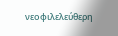νεοφιλελεύθερη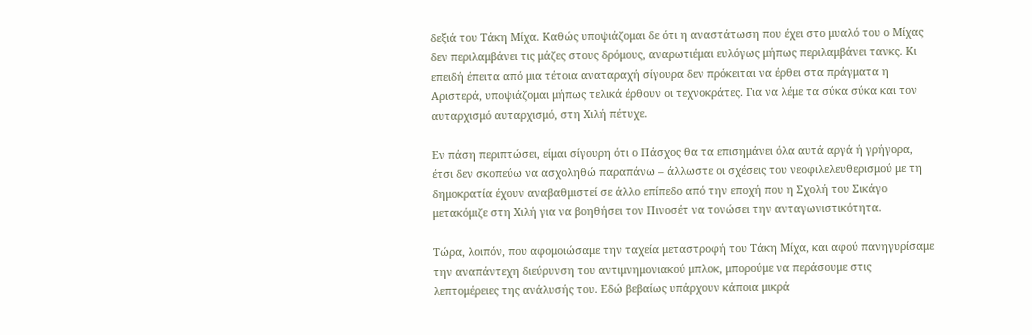δεξιά του Τάκη Μίχα. Καθώς υποψιάζομαι δε ότι η αναστάτωση που έχει στο μυαλό του ο Μίχας δεν περιλαμβάνει τις μάζες στους δρόμους, αναρωτιέμαι ευλόγως μήπως περιλαμβάνει τανκς. Κι επειδή έπειτα από μια τέτοια αναταραχή σίγουρα δεν πρόκειται να έρθει στα πράγματα η Αριστερά, υποψιάζομαι μήπως τελικά έρθουν οι τεχνοκράτες. Για να λέμε τα σύκα σύκα και τον αυταρχισμό αυταρχισμό, στη Χιλή πέτυχε.

Εν πάση περιπτώσει, είμαι σίγουρη ότι ο Πάσχος θα τα επισημάνει όλα αυτά αργά ή γρήγορα, έτσι δεν σκοπεύω να ασχοληθώ παραπάνω – άλλωστε οι σχέσεις του νεοφιλελευθερισμού με τη δημοκρατία έχουν αναβαθμιστεί σε άλλο επίπεδο από την εποχή που η Σχολή του Σικάγο μετακόμιζε στη Χιλή για να βοηθήσει τον Πινοσέτ να τονώσει την ανταγωνιστικότητα.

Τώρα, λοιπόν, που αφομοιώσαμε την ταχεία μεταστροφή του Τάκη Μίχα, και αφού πανηγυρίσαμε την αναπάντεχη διεύρυνση του αντιμνημονιακού μπλοκ, μπορούμε να περάσουμε στις λεπτομέρειες της ανάλυσής του. Εδώ βεβαίως υπάρχουν κάποια μικρά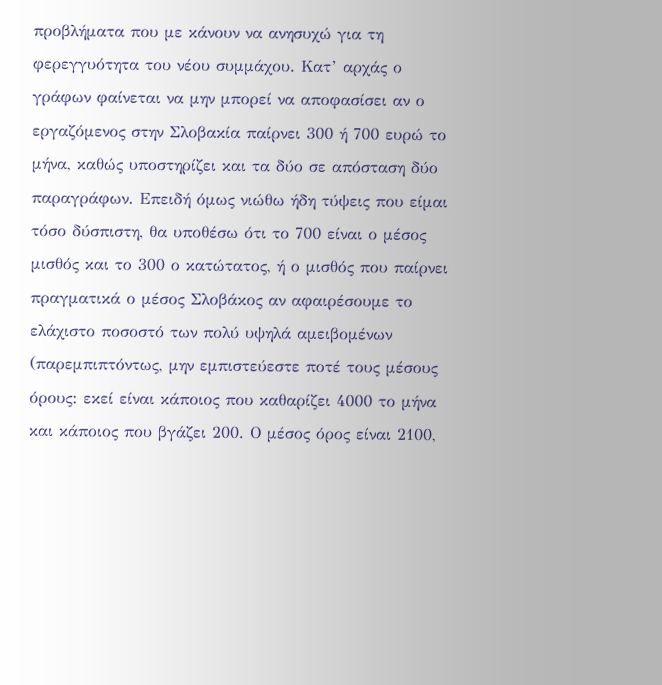προβλήματα που με κάνουν να ανησυχώ για τη φερεγγυότητα του νέου συμμάχου. Κατ’ αρχάς ο γράφων φαίνεται να μην μπορεί να αποφασίσει αν ο εργαζόμενος στην Σλοβακία παίρνει 300 ή 700 ευρώ το μήνα, καθώς υποστηρίζει και τα δύο σε απόσταση δύο παραγράφων. Επειδή όμως νιώθω ήδη τύψεις που είμαι τόσο δύσπιστη, θα υποθέσω ότι το 700 είναι ο μέσος μισθός και το 300 ο κατώτατος, ή ο μισθός που παίρνει πραγματικά ο μέσος Σλοβάκος αν αφαιρέσουμε το ελάχιστο ποσοστό των πολύ υψηλά αμειβομένων (παρεμπιπτόντως, μην εμπιστεύεστε ποτέ τους μέσους όρους: εκεί είναι κάποιος που καθαρίζει 4000 το μήνα και κάποιος που βγάζει 200. Ο μέσος όρος είναι 2100,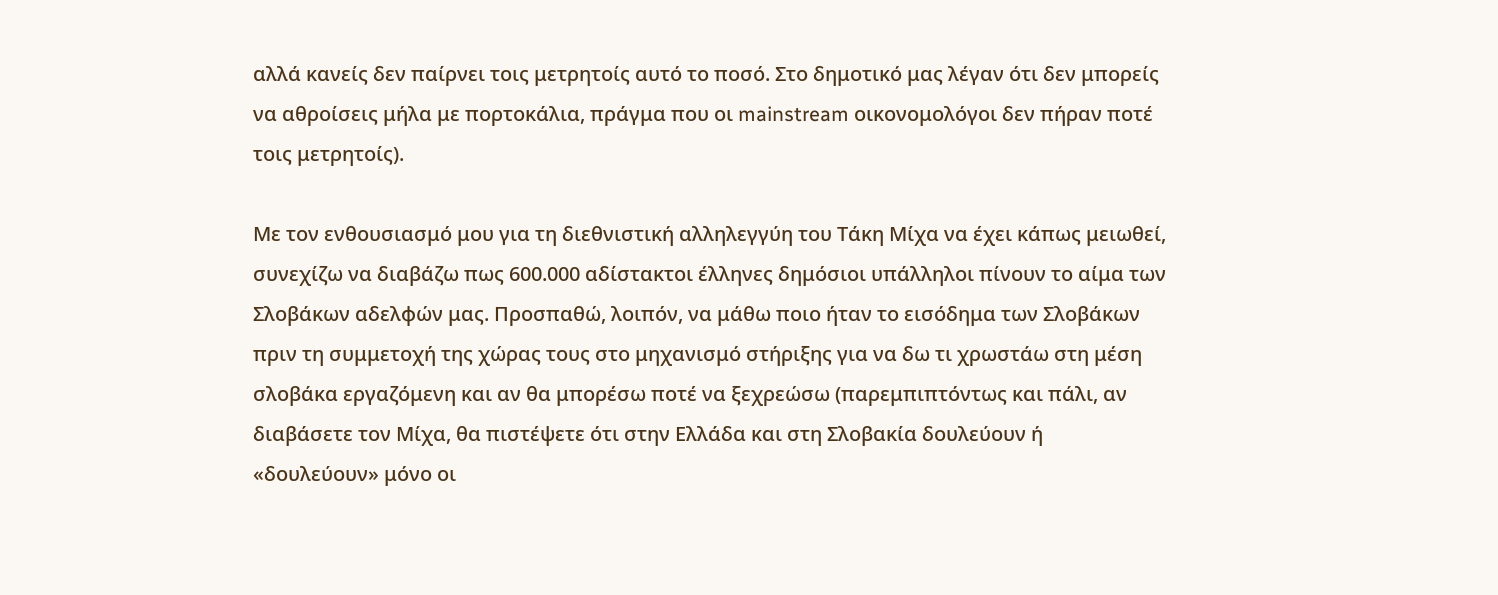αλλά κανείς δεν παίρνει τοις μετρητοίς αυτό το ποσό. Στο δημοτικό μας λέγαν ότι δεν μπορείς να αθροίσεις μήλα με πορτοκάλια, πράγμα που οι mainstream οικονομολόγοι δεν πήραν ποτέ τοις μετρητοίς).

Με τον ενθουσιασμό μου για τη διεθνιστική αλληλεγγύη του Τάκη Μίχα να έχει κάπως μειωθεί, συνεχίζω να διαβάζω πως 600.000 αδίστακτοι έλληνες δημόσιοι υπάλληλοι πίνουν το αίμα των Σλοβάκων αδελφών μας. Προσπαθώ, λοιπόν, να μάθω ποιο ήταν το εισόδημα των Σλοβάκων πριν τη συμμετοχή της χώρας τους στο μηχανισμό στήριξης για να δω τι χρωστάω στη μέση σλοβάκα εργαζόμενη και αν θα μπορέσω ποτέ να ξεχρεώσω (παρεμπιπτόντως και πάλι, αν διαβάσετε τον Μίχα, θα πιστέψετε ότι στην Ελλάδα και στη Σλοβακία δουλεύουν ή «δουλεύουν» μόνο οι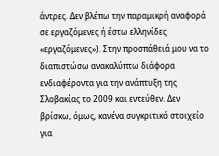άντρες. Δεν βλέπω την παραμικρή αναφορά σε εργαζόμενες ή έστω ελληνίδες «εργαζόμενες»). Στην προσπάθειά μου να το διαπιστώσω ανακαλύπτω διάφορα ενδιαφέροντα για την ανάπτυξη της Σλοβακίας το 2009 και εντεύθεν. Δεν βρίσκω, όμως, κανένα συγκριτικό στοιχείο για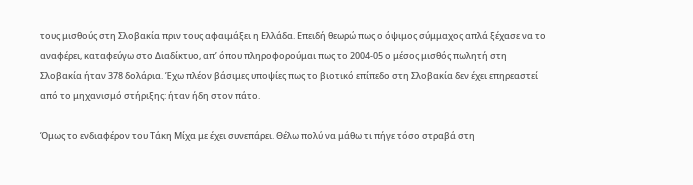τους μισθούς στη Σλοβακία πριν τους αφαιμάξει η Ελλάδα. Επειδή θεωρώ πως ο όψιμος σύμμαχος απλά ξέχασε να το αναφέρει, καταφεύγω στο Διαδίκτυο, απ’ όπου πληροφορούμαι πως το 2004-05 ο μέσος μισθός πωλητή στη Σλοβακία ήταν 378 δολάρια. Έχω πλέον βάσιμες υποψίες πως το βιοτικό επίπεδο στη Σλοβακία δεν έχει επηρεαστεί από το μηχανισμό στήριξης: ήταν ήδη στον πάτο.

Όμως το ενδιαφέρον του Τάκη Μίχα με έχει συνεπάρει. Θέλω πολύ να μάθω τι πήγε τόσο στραβά στη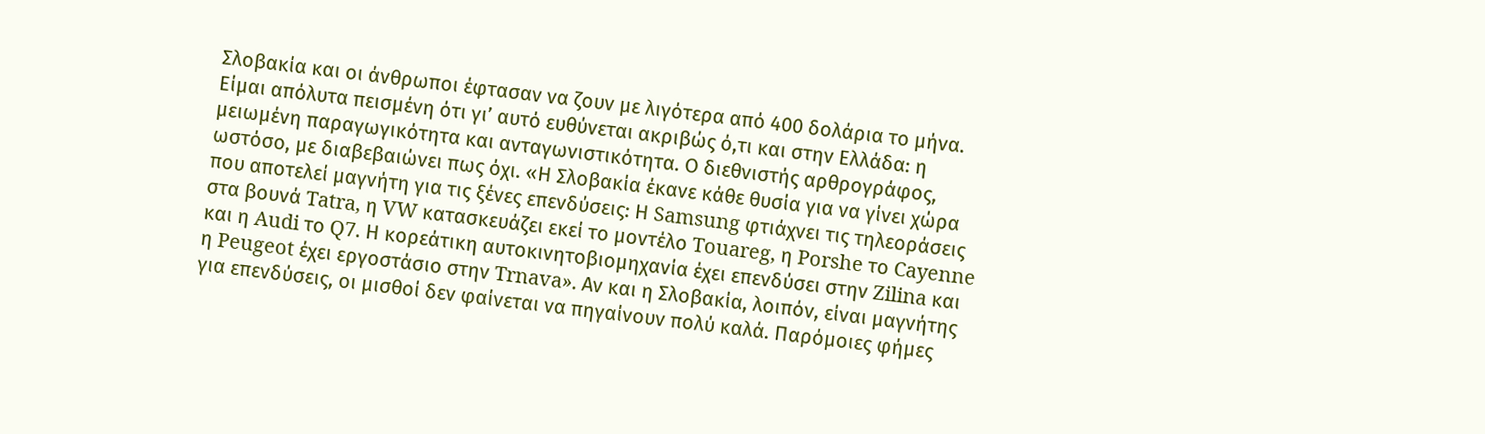Σλοβακία και οι άνθρωποι έφτασαν να ζουν με λιγότερα από 400 δολάρια το μήνα. Είμαι απόλυτα πεισμένη ότι γι’ αυτό ευθύνεται ακριβώς ό,τι και στην Ελλάδα: η μειωμένη παραγωγικότητα και ανταγωνιστικότητα. Ο διεθνιστής αρθρογράφος, ωστόσο, με διαβεβαιώνει πως όχι. «Η Σλοβακία έκανε κάθε θυσία για να γίνει χώρα που αποτελεί μαγνήτη για τις ξένες επενδύσεις: Η Samsung φτιάχνει τις τηλεοράσεις στα βουνά Tatra, η VW κατασκευάζει εκεί το μοντέλο Touareg, η Porshe το Cayenne και η Audi το Q7. Η κορεάτικη αυτοκινητοβιομηχανία έχει επενδύσει στην Zilina και η Peugeot έχει εργοστάσιο στην Trnava». Αν και η Σλοβακία, λοιπόν, είναι μαγνήτης για επενδύσεις, οι μισθοί δεν φαίνεται να πηγαίνουν πολύ καλά. Παρόμοιες φήμες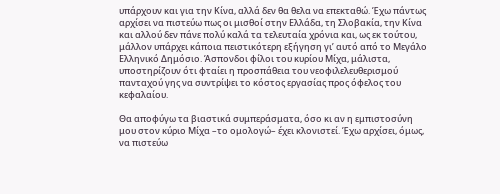υπάρχουν και για την Κίνα, αλλά δεν θα θελα να επεκταθώ. Έχω πάντως αρχίσει να πιστεύω πως οι μισθοί στην Ελλάδα, τη Σλοβακία, την Κίνα και αλλού δεν πάνε πολύ καλά τα τελευταία χρόνια και, ως εκ τούτου, μάλλον υπάρχει κάποια πειστικότερη εξήγηση γι’ αυτό από το Μεγάλο Ελληνικό Δημόσιο. Άσπονδοι φίλοι του κυρίου Μίχα, μάλιστα, υποστηρίζουν ότι φταίει η προσπάθεια του νεοφιλελευθερισμού πανταχού γης να συντρίψει το κόστος εργασίας προς όφελος του κεφαλαίου.

Θα αποφύγω τα βιαστικά συμπεράσματα, όσο κι αν η εμπιστοσύνη μου στον κύριο Μίχα –το ομολογώ– έχει κλονιστεί. Έχω αρχίσει, όμως, να πιστεύω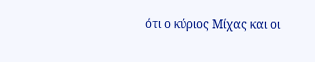ότι ο κύριος Μίχας και οι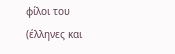φίλοι του (έλληνες και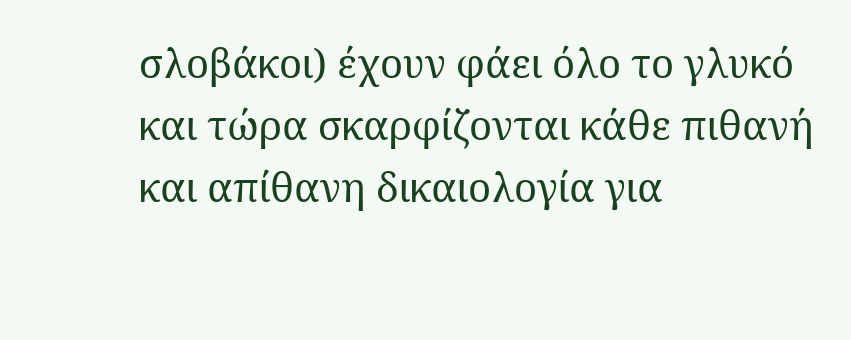σλοβάκοι) έχουν φάει όλο το γλυκό και τώρα σκαρφίζονται κάθε πιθανή και απίθανη δικαιολογία για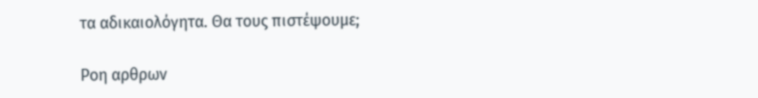τα αδικαιολόγητα. Θα τους πιστέψουμε;

Ροη αρθρων